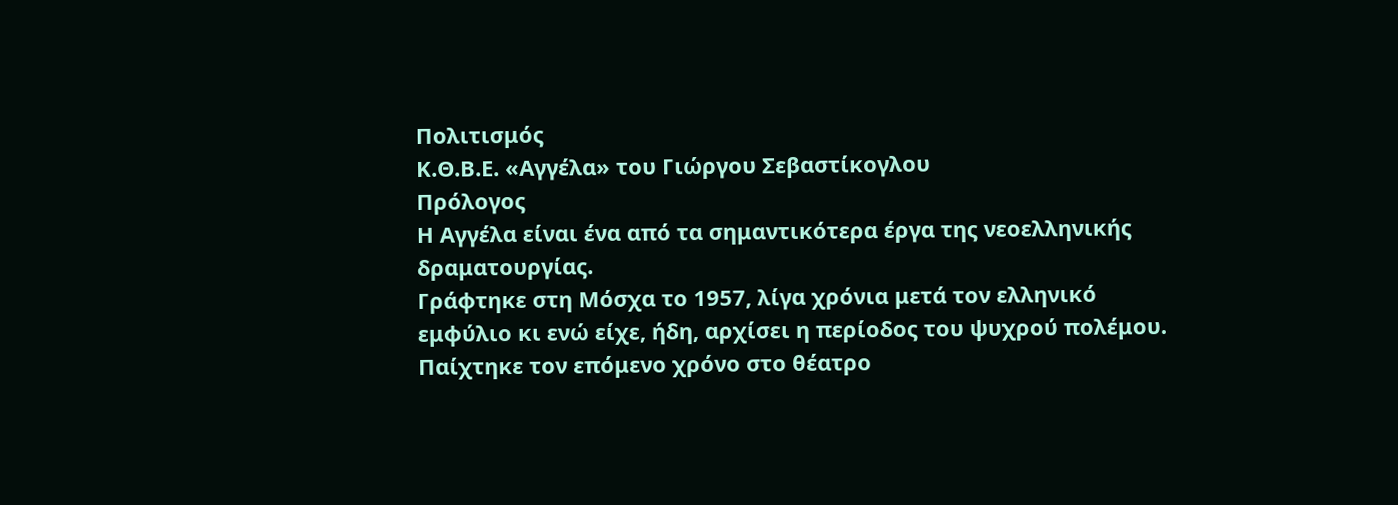Πολιτισμός
Κ.Θ.Β.Ε. «Αγγέλα» του Γιώργου Σεβαστίκογλου
Πρόλογος
Η Αγγέλα είναι ένα από τα σημαντικότερα έργα της νεοελληνικής δραματουργίας.
Γράφτηκε στη Μόσχα το 1957, λίγα χρόνια μετά τον ελληνικό εμφύλιο κι ενώ είχε, ήδη, αρχίσει η περίοδος του ψυχρού πολέμου. Παίχτηκε τον επόμενο χρόνο στο θέατρο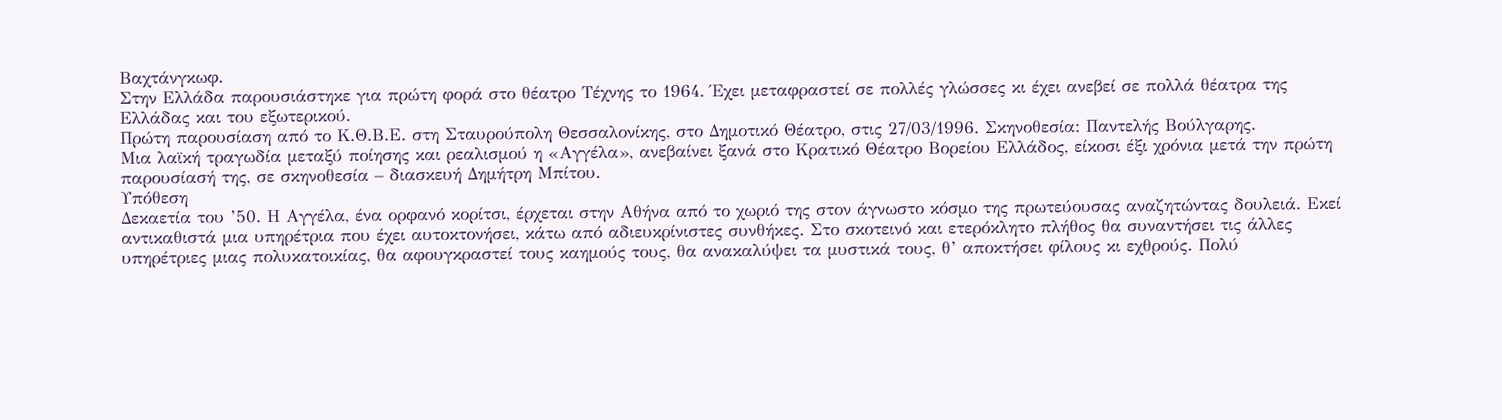Βαχτάνγκωφ.
Στην Ελλάδα παρουσιάστηκε για πρώτη φορά στο θέατρο Τέχνης το 1964. Έχει μεταφραστεί σε πολλές γλώσσες κι έχει ανεβεί σε πολλά θέατρα της Ελλάδας και του εξωτερικού.
Πρώτη παρουσίαση από το Κ.Θ.Β.Ε. στη Σταυρούπολη Θεσσαλονίκης, στο Δημοτικό Θέατρο, στις 27/03/1996. Σκηνοθεσία: Παντελής Βούλγαρης.
Μια λαϊκή τραγωδία μεταξύ ποίησης και ρεαλισμού η «Αγγέλα», ανεβαίνει ξανά στο Κρατικό Θέατρο Βορείου Ελλάδος, είκοσι έξι χρόνια μετά την πρώτη παρουσίασή της, σε σκηνοθεσία – διασκευή Δημήτρη Μπίτου.
Υπόθεση
Δεκαετία του ’50. Η Αγγέλα, ένα ορφανό κορίτσι, έρχεται στην Αθήνα από το χωριό της στον άγνωστο κόσμο της πρωτεύουσας αναζητώντας δουλειά. Εκεί αντικαθιστά μια υπηρέτρια που έχει αυτοκτονήσει, κάτω από αδιευκρίνιστες συνθήκες. Στο σκοτεινό και ετερόκλητο πλήθος θα συναντήσει τις άλλες υπηρέτριες μιας πολυκατοικίας, θα αφουγκραστεί τους καημούς τους, θα ανακαλύψει τα μυστικά τους, θ’ αποκτήσει φίλους κι εχθρούς. Πολύ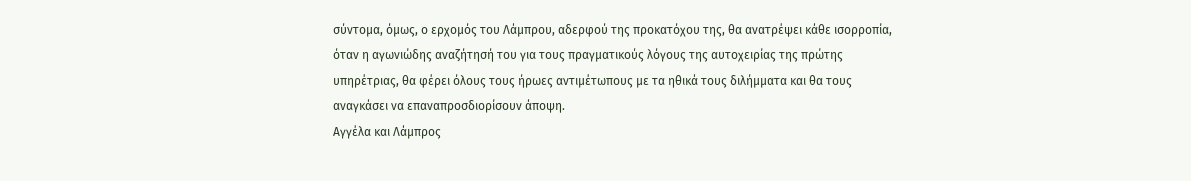σύντομα, όμως, ο ερχομός του Λάμπρου, αδερφού της προκατόχου της, θα ανατρέψει κάθε ισορροπία, όταν η αγωνιώδης αναζήτησή του για τους πραγματικούς λόγους της αυτοχειρίας της πρώτης υπηρέτριας, θα φέρει όλους τους ήρωες αντιμέτωπους με τα ηθικά τους διλήμματα και θα τους αναγκάσει να επαναπροσδιορίσουν άποψη.
Αγγέλα και Λάμπρος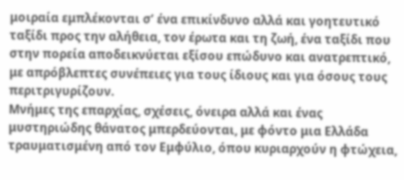μοιραία εμπλέκονται σ’ ένα επικίνδυνο αλλά και γοητευτικό ταξίδι προς την αλήθεια, τον έρωτα και τη ζωή, ένα ταξίδι που στην πορεία αποδεικνύεται εξίσου επώδυνο και ανατρεπτικό, με απρόβλεπτες συνέπειες για τους ίδιους και για όσους τους περιτριγυρίζουν.
Μνήμες της επαρχίας, σχέσεις, όνειρα αλλά και ένας μυστηριώδης θάνατος μπερδεύονται, με φόντο μια Ελλάδα τραυματισμένη από τον Εμφύλιο, όπου κυριαρχούν η φτώχεια,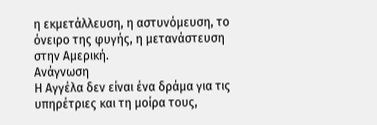η εκμετάλλευση, η αστυνόμευση, το όνειρο της φυγής, η μετανάστευση στην Αμερική.
Ανάγνωση
Η Αγγέλα δεν είναι ένα δράμα για τις υπηρέτριες και τη μοίρα τους,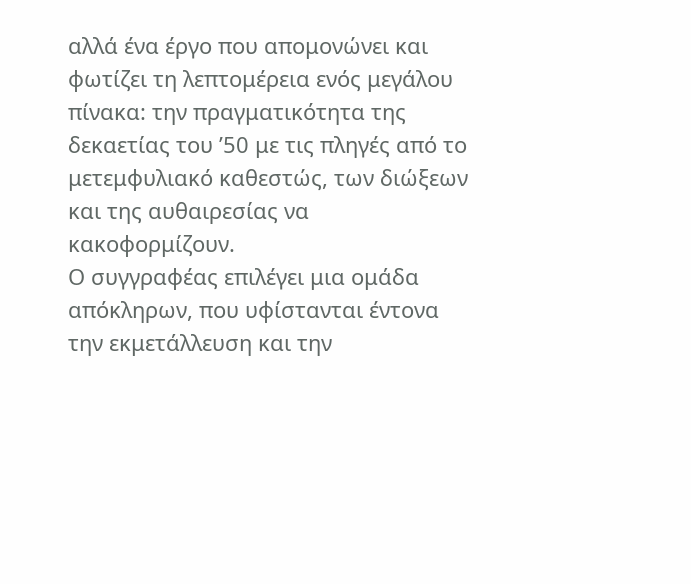αλλά ένα έργο που απομονώνει και φωτίζει τη λεπτομέρεια ενός μεγάλου πίνακα: την πραγματικότητα της δεκαετίας του ’50 με τις πληγές από το μετεμφυλιακό καθεστώς, των διώξεων και της αυθαιρεσίας να κακοφορμίζουν.
Ο συγγραφέας επιλέγει μια ομάδα απόκληρων, που υφίστανται έντονα την εκμετάλλευση και την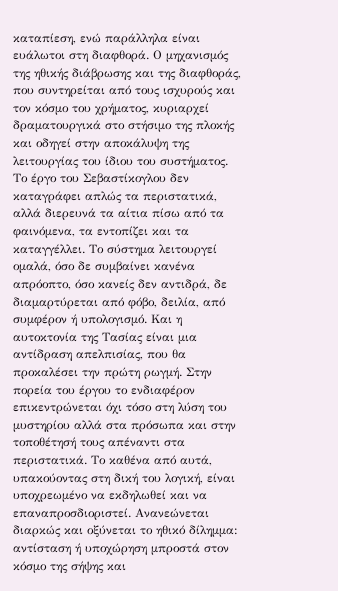καταπίεση, ενώ παράλληλα είναι ευάλωτοι στη διαφθορά. Ο μηχανισμός της ηθικής διάβρωσης και της διαφθοράς, που συντηρείται από τους ισχυρούς και τον κόσμο του χρήματος, κυριαρχεί δραματουργικά στο στήσιμο της πλοκής και οδηγεί στην αποκάλυψη της λειτουργίας του ίδιου του συστήματος.
Το έργο του Σεβαστίκογλου δεν καταγράφει απλώς τα περιστατικά, αλλά διερευνά τα αίτια πίσω από τα φαινόμενα, τα εντοπίζει και τα καταγγέλλει. Το σύστημα λειτουργεί ομαλά, όσο δε συμβαίνει κανένα απρόοπτο, όσο κανείς δεν αντιδρά, δε διαμαρτύρεται από φόβο, δειλία, από συμφέρον ή υπολογισμό. Και η αυτοκτονία της Τασίας είναι μια αντίδραση απελπισίας, που θα προκαλέσει την πρώτη ρωγμή. Στην πορεία του έργου το ενδιαφέρον επικεντρώνεται όχι τόσο στη λύση του μυστηρίου αλλά στα πρόσωπα και στην τοποθέτησή τους απέναντι στα περιστατικά. Το καθένα από αυτά, υπακούοντας στη δική του λογική, είναι υποχρεωμένο να εκδηλωθεί και να επαναπροσδιοριστεί. Ανανεώνεται διαρκώς και οξύνεται το ηθικό δίλημμα: αντίσταση ή υποχώρηση μπροστά στον κόσμο της σήψης και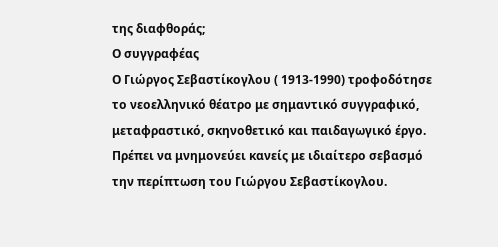της διαφθοράς;
Ο συγγραφέας
Ο Γιώργος Σεβαστίκογλου ( 1913-1990) τροφοδότησε το νεοελληνικό θέατρο με σημαντικό συγγραφικό, μεταφραστικό, σκηνοθετικό και παιδαγωγικό έργο.
Πρέπει να μνημονεύει κανείς με ιδιαίτερο σεβασμό την περίπτωση του Γιώργου Σεβαστίκογλου.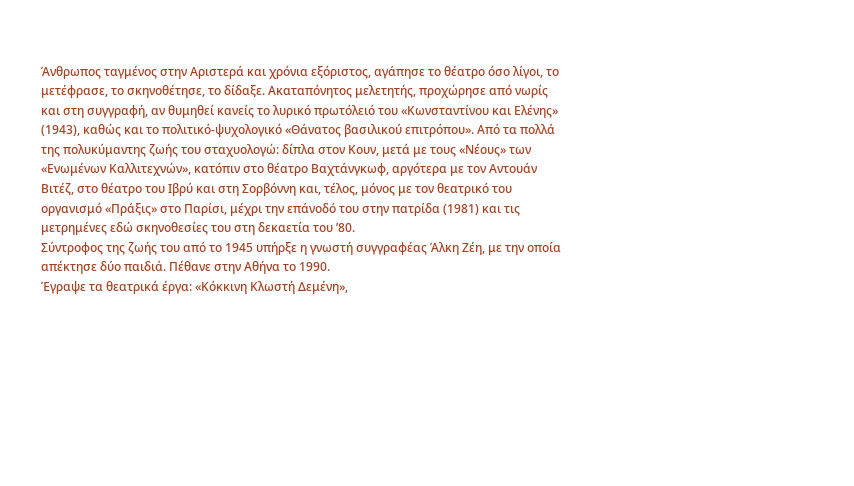Άνθρωπος ταγμένος στην Αριστερά και χρόνια εξόριστος, αγάπησε το θέατρο όσο λίγοι, το μετέφρασε, το σκηνοθέτησε, το δίδαξε. Ακαταπόνητος μελετητής, προχώρησε από νωρίς και στη συγγραφή, αν θυμηθεί κανείς το λυρικό πρωτόλειό του «Κωνσταντίνου και Ελένης» (1943), καθώς και το πολιτικό-ψυχολογικό «Θάνατος βασιλικού επιτρόπου». Από τα πολλά της πολυκύμαντης ζωής του σταχυολογώ: δίπλα στον Κουν, μετά με τους «Νέους» των «Ενωμένων Καλλιτεχνών», κατόπιν στο θέατρο Βαχτάνγκωφ, αργότερα με τον Αντουάν Βιτέζ, στο θέατρο του Ιβρύ και στη Σορβόννη και, τέλος, μόνος με τον θεατρικό του οργανισμό «Πράξις» στο Παρίσι, μέχρι την επάνοδό του στην πατρίδα (1981) και τις μετρημένες εδώ σκηνοθεσίες του στη δεκαετία του ’80.
Σύντροφος της ζωής του από το 1945 υπήρξε η γνωστή συγγραφέας Άλκη Ζέη, με την οποία απέκτησε δύο παιδιά. Πέθανε στην Αθήνα το 1990.
Έγραψε τα θεατρικά έργα: «Κόκκινη Κλωστή Δεμένη»,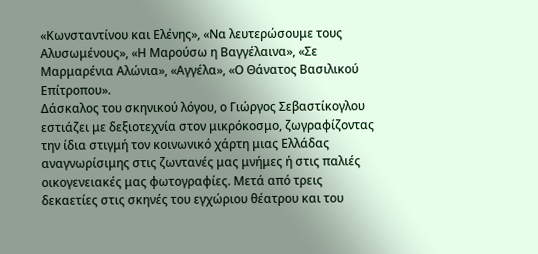«Κωνσταντίνου και Ελένης», «Να λευτερώσουμε τους Αλυσωμένους», «Η Μαρούσω η Βαγγέλαινα», «Σε Μαρμαρένια Αλώνια», «Αγγέλα», «Ο Θάνατος Βασιλικού Επίτροπου».
Δάσκαλος του σκηνικού λόγου, ο Γιώργος Σεβαστίκογλου εστιάζει με δεξιοτεχνία στον μικρόκοσμο, ζωγραφίζοντας την ίδια στιγμή τον κοινωνικό χάρτη μιας Ελλάδας αναγνωρίσιμης στις ζωντανές μας μνήμες ή στις παλιές οικογενειακές μας φωτογραφίες. Μετά από τρεις δεκαετίες στις σκηνές του εγχώριου θέατρου και του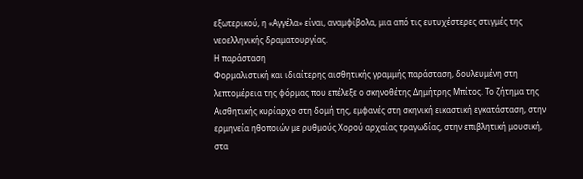εξωτερικού, η «Αγγέλα» είναι, αναμφίβολα, μια από τις ευτυχέστερες στιγμές της νεοελληνικής δραματουργίας.
Η παράσταση
Φορμαλιστική και ιδιαίτερης αισθητικής γραμμής παράσταση, δουλευμένη στη λεπτομέρεια της φόρμας που επέλεξε ο σκηνοθέτης Δημήτρης Μπίτος. Το ζήτημα της Αισθητικής κυρίαρχο στη δομή της, εμφανές στη σκηνική εικαστική εγκατάσταση, στην ερμηνεία ηθοποιών με ρυθμούς Χορού αρχαίας τραγωδίας, στην επιβλητική μουσική, στα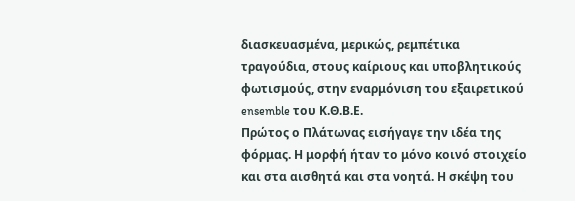διασκευασμένα, μερικώς, ρεμπέτικα τραγούδια, στους καίριους και υποβλητικούς φωτισμούς, στην εναρμόνιση του εξαιρετικού ensemble του Κ.Θ.Β.Ε.
Πρώτος ο Πλάτωνας εισήγαγε την ιδέα της φόρμας. Η μορφή ήταν το μόνο κοινό στοιχείο και στα αισθητά και στα νοητά. Η σκέψη του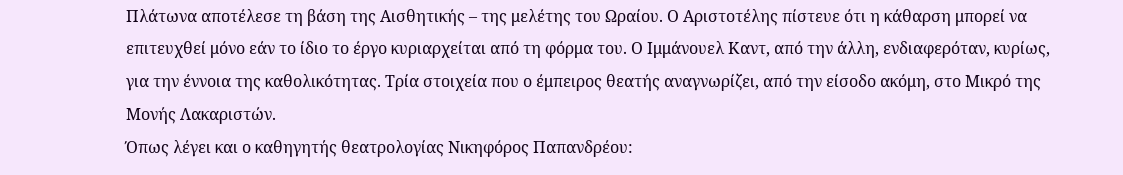Πλάτωνα αποτέλεσε τη βάση της Αισθητικής – της μελέτης του Ωραίου. Ο Αριστοτέλης πίστευε ότι η κάθαρση μπορεί να επιτευχθεί μόνο εάν το ίδιο το έργο κυριαρχείται από τη φόρμα του. Ο Ιμμάνουελ Καντ, από την άλλη, ενδιαφερόταν, κυρίως, για την έννοια της καθολικότητας. Τρία στοιχεία που ο έμπειρος θεατής αναγνωρίζει, από την είσοδο ακόμη, στο Μικρό της Μονής Λακαριστών.
Όπως λέγει και ο καθηγητής θεατρολογίας Νικηφόρος Παπανδρέου: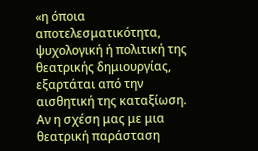«η όποια αποτελεσματικότητα, ψυχολογική ή πολιτική της θεατρικής δημιουργίας, εξαρτάται από την αισθητική της καταξίωση. Αν η σχέση μας με μια θεατρική παράσταση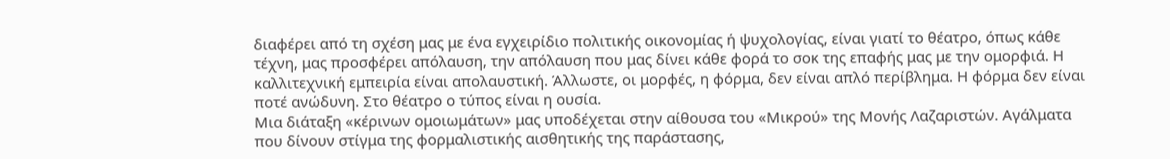διαφέρει από τη σχέση μας με ένα εγχειρίδιο πολιτικής οικονομίας ή ψυχολογίας, είναι γιατί το θέατρο, όπως κάθε τέχνη, μας προσφέρει απόλαυση, την απόλαυση που μας δίνει κάθε φορά το σοκ της επαφής μας με την ομορφιά. Η καλλιτεχνική εμπειρία είναι απολαυστική. Άλλωστε, οι μορφές, η φόρμα, δεν είναι απλό περίβλημα. Η φόρμα δεν είναι ποτέ ανώδυνη. Στο θέατρο ο τύπος είναι η ουσία.
Μια διάταξη «κέρινων ομοιωμάτων» μας υποδέχεται στην αίθουσα του «Μικρού» της Μονής Λαζαριστών. Αγάλματα που δίνουν στίγμα της φορμαλιστικής αισθητικής της παράστασης,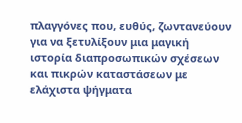πλαγγόνες που, ευθύς, ζωντανεύουν για να ξετυλίξουν μια μαγική ιστορία διαπροσωπικών σχέσεων και πικρών καταστάσεων με ελάχιστα ψήγματα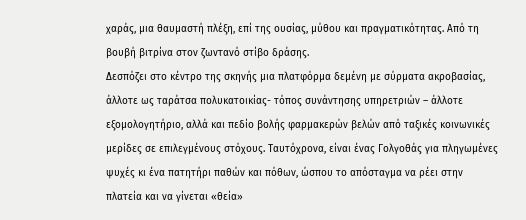χαράς, μια θαυμαστή πλέξη, επί της ουσίας, μύθου και πραγματικότητας. Από τη βουβή βιτρίνα στον ζωντανό στίβο δράσης.
Δεσπόζει στο κέντρο της σκηνής μια πλατφόρμα δεμένη με σύρματα ακροβασίας, άλλοτε ως ταράτσα πολυκατοικίας- τόπος συνάντησης υπηρετριών – άλλοτε εξομολογητήριο, αλλά και πεδίο βολής φαρμακερών βελών από ταξικές κοινωνικές μερίδες σε επιλεγμένους στόχους. Ταυτόχρονα, είναι ένας Γολγοθάς για πληγωμένες ψυχές κι ένα πατητήρι παθών και πόθων, ώσπου το απόσταγμα να ρέει στην πλατεία και να γίνεται «θεία»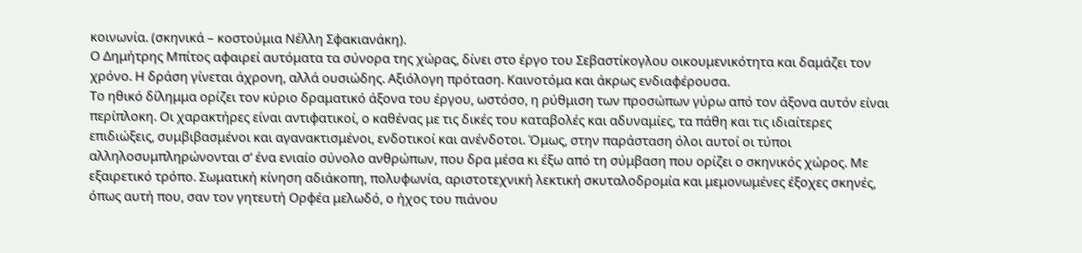κοινωνία. (σκηνικά – κοστούμια Νέλλη Σφακιανάκη).
Ο Δημήτρης Μπίτος αφαιρεί αυτόματα τα σύνορα της χώρας, δίνει στο έργο του Σεβαστίκογλου οικουμενικότητα και δαμάζει τον χρόνο. Η δράση γίνεται άχρονη, αλλά ουσιώδης. Αξιόλογη πρόταση. Καινοτόμα και άκρως ενδιαφέρουσα.
Το ηθικό δίλημμα ορίζει τον κύριο δραματικό άξονα του έργου, ωστόσο, η ρύθμιση των προσώπων γύρω από τον άξονα αυτόν είναι περίπλοκη. Οι χαρακτήρες είναι αντιφατικοί, ο καθένας με τις δικές του καταβολές και αδυναμίες, τα πάθη και τις ιδιαίτερες επιδιώξεις, συμβιβασμένοι και αγανακτισμένοι, ενδοτικοί και ανένδοτοι. Όμως, στην παράσταση όλοι αυτοί οι τύποι αλληλοσυμπληρώνονται σ’ ένα ενιαίο σύνολο ανθρώπων, που δρα μέσα κι έξω από τη σύμβαση που ορίζει ο σκηνικός χώρος. Με εξαιρετικό τρόπο. Σωματική κίνηση αδιάκοπη, πολυφωνία, αριστοτεχνική λεκτική σκυταλοδρομία και μεμονωμένες έξοχες σκηνές, όπως αυτή που, σαν τον γητευτή Ορφέα μελωδό, ο ήχος του πιάνου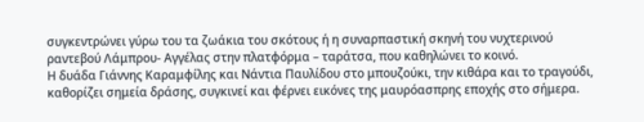συγκεντρώνει γύρω του τα ζωάκια του σκότους ή η συναρπαστική σκηνή του νυχτερινού ραντεβού Λάμπρου- Αγγέλας στην πλατφόρμα – ταράτσα, που καθηλώνει το κοινό.
Η δυάδα Γιάννης Καραμφίλης και Νάντια Παυλίδου στο μπουζούκι, την κιθάρα και το τραγούδι, καθορίζει σημεία δράσης, συγκινεί και φέρνει εικόνες της μαυρόασπρης εποχής στο σήμερα.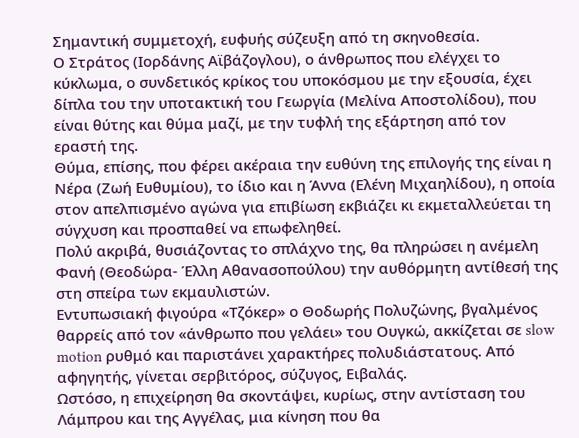Σημαντική συμμετοχή, ευφυής σύζευξη από τη σκηνοθεσία.
Ο Στράτος (Ιορδάνης Αϊβάζογλου), ο άνθρωπος που ελέγχει το κύκλωμα, ο συνδετικός κρίκος του υποκόσμου με την εξουσία, έχει δίπλα του την υποτακτική του Γεωργία (Μελίνα Αποστολίδου), που είναι θύτης και θύμα μαζί, με την τυφλή της εξάρτηση από τον εραστή της.
Θύμα, επίσης, που φέρει ακέραια την ευθύνη της επιλογής της είναι η Νέρα (Ζωή Ευθυμίου), το ίδιο και η Άννα (Ελένη Μιχαηλίδου), η οποία στον απελπισμένο αγώνα για επιβίωση εκβιάζει κι εκμεταλλεύεται τη σύγχυση και προσπαθεί να επωφεληθεί.
Πολύ ακριβά, θυσιάζοντας το σπλάχνο της, θα πληρώσει η ανέμελη Φανή (Θεοδώρα- Έλλη Αθανασοπούλου) την αυθόρμητη αντίθεσή της στη σπείρα των εκμαυλιστών.
Εντυπωσιακή φιγούρα «Τζόκερ» ο Θοδωρής Πολυζώνης, βγαλμένος θαρρείς από τον «άνθρωπο που γελάει» του Ουγκώ, ακκίζεται σε slow motion ρυθμό και παριστάνει χαρακτήρες πολυδιάστατους. Από αφηγητής, γίνεται σερβιτόρος, σύζυγος, Ειβαλάς.
Ωστόσο, η επιχείρηση θα σκοντάψει, κυρίως, στην αντίσταση του Λάμπρου και της Αγγέλας, μια κίνηση που θα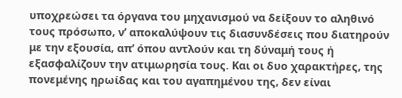υποχρεώσει τα όργανα του μηχανισμού να δείξουν το αληθινό τους πρόσωπο, ν’ αποκαλύψουν τις διασυνδέσεις που διατηρούν με την εξουσία, απ’ όπου αντλούν και τη δύναμή τους ή εξασφαλίζουν την ατιμωρησία τους. Και οι δυο χαρακτήρες, της πονεμένης ηρωίδας και του αγαπημένου της, δεν είναι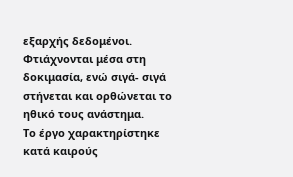εξαρχής δεδομένοι. Φτιάχνονται μέσα στη δοκιμασία, ενώ σιγά- σιγά στήνεται και ορθώνεται το ηθικό τους ανάστημα.
Το έργο χαρακτηρίστηκε κατά καιρούς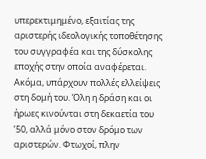υπερεκτιμημένο, εξαιτίας της αριστερής ιδεολογικής τοποθέτησης του συγγραφέα και της δύσκολης εποχής στην οποία αναφέρεται. Ακόμα, υπάρχουν πολλές ελλείψεις στη δομή του. Όλη η δράση και οι ήρωες κινούνται στη δεκαετία του ’50, αλλά μόνο στον δρόμο των αριστερών. Φτωχοί, πλην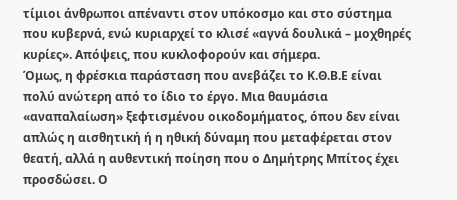τίμιοι άνθρωποι απέναντι στον υπόκοσμο και στο σύστημα που κυβερνά, ενώ κυριαρχεί το κλισέ «αγνά δουλικά – μοχθηρές κυρίες». Απόψεις, που κυκλοφορούν και σήμερα.
Όμως, η φρέσκια παράσταση που ανεβάζει το Κ.Θ.Β.Ε είναι πολύ ανώτερη από το ίδιο το έργο. Μια θαυμάσια «αναπαλαίωση» ξεφτισμένου οικοδομήματος, όπου δεν είναι απλώς η αισθητική ή η ηθική δύναμη που μεταφέρεται στον θεατή, αλλά η αυθεντική ποίηση που ο Δημήτρης Μπίτος έχει προσδώσει. Ο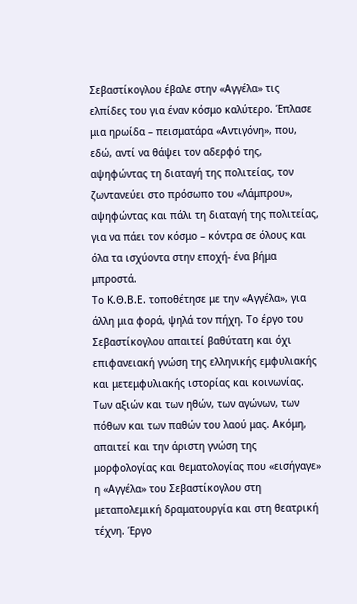Σεβαστίκογλου έβαλε στην «Αγγέλα» τις ελπίδες του για έναν κόσμο καλύτερο. Έπλασε μια ηρωίδα – πεισματάρα «Αντιγόνη», που, εδώ, αντί να θάψει τον αδερφό της, αψηφώντας τη διαταγή της πολιτείας, τον ζωντανεύει στο πρόσωπο του «Λάμπρου», αψηφώντας και πάλι τη διαταγή της πολιτείας, για να πάει τον κόσμο – κόντρα σε όλους και όλα τα ισχύοντα στην εποχή- ένα βήμα μπροστά.
Το Κ.Θ.Β.Ε. τοποθέτησε με την «Αγγέλα», για άλλη μια φορά, ψηλά τον πήχη. Το έργο του Σεβαστίκογλου απαιτεί βαθύτατη και όχι επιφανειακή γνώση της ελληνικής εμφυλιακής και μετεμφυλιακής ιστορίας και κοινωνίας. Των αξιών και των ηθών, των αγώνων, των πόθων και των παθών του λαού μας. Ακόμη, απαιτεί και την άριστη γνώση της μορφολογίας και θεματολογίας που «εισήγαγε» η «Αγγέλα» του Σεβαστίκογλου στη μεταπολεμική δραματουργία και στη θεατρική τέχνη. Έργο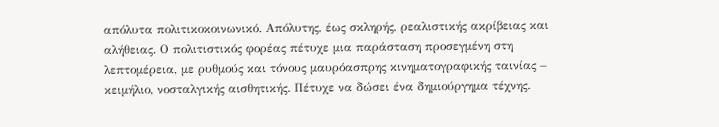απόλυτα πολιτικοκοινωνικό. Απόλυτης, έως σκληρής, ρεαλιστικής ακρίβειας και αλήθειας. Ο πολιτιστικός φορέας πέτυχε μια παράσταση προσεγμένη στη λεπτομέρεια, με ρυθμούς και τόνους μαυρόασπρης κινηματογραφικής ταινίας – κειμήλιο, νοσταλγικής αισθητικής. Πέτυχε να δώσει ένα δημιούργημα τέχνης.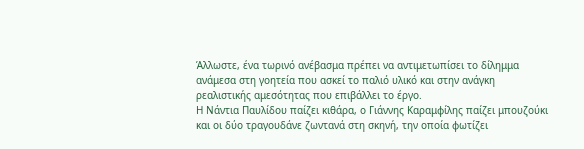Άλλωστε, ένα τωρινό ανέβασμα πρέπει να αντιμετωπίσει το δίλημμα ανάμεσα στη γοητεία που ασκεί το παλιό υλικό και στην ανάγκη ρεαλιστικής αμεσότητας που επιβάλλει το έργο.
Η Νάντια Παυλίδου παίζει κιθάρα, ο Γιάννης Καραμφίλης παίζει μπουζούκι και οι δύο τραγουδάνε ζωντανά στη σκηνή, την οποία φωτίζει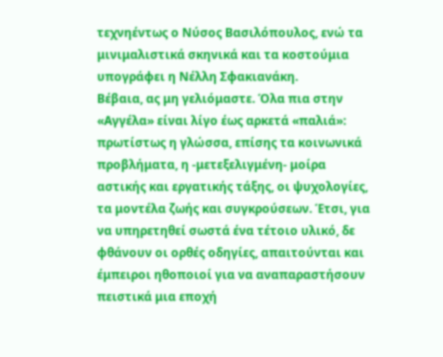τεχνηέντως ο Νύσος Βασιλόπουλος, ενώ τα μινιμαλιστικά σκηνικά και τα κοστούμια υπογράφει η Νέλλη Σφακιανάκη.
Βέβαια, ας μη γελιόμαστε. Όλα πια στην «Αγγέλα» είναι λίγο έως αρκετά «παλιά»: πρωτίστως η γλώσσα, επίσης τα κοινωνικά προβλήματα, η -μετεξελιγμένη- μοίρα αστικής και εργατικής τάξης, οι ψυχολογίες, τα μοντέλα ζωής και συγκρούσεων. Έτσι, για να υπηρετηθεί σωστά ένα τέτοιο υλικό, δε φθάνουν οι ορθές οδηγίες, απαιτούνται και έμπειροι ηθοποιοί για να αναπαραστήσουν πειστικά μια εποχή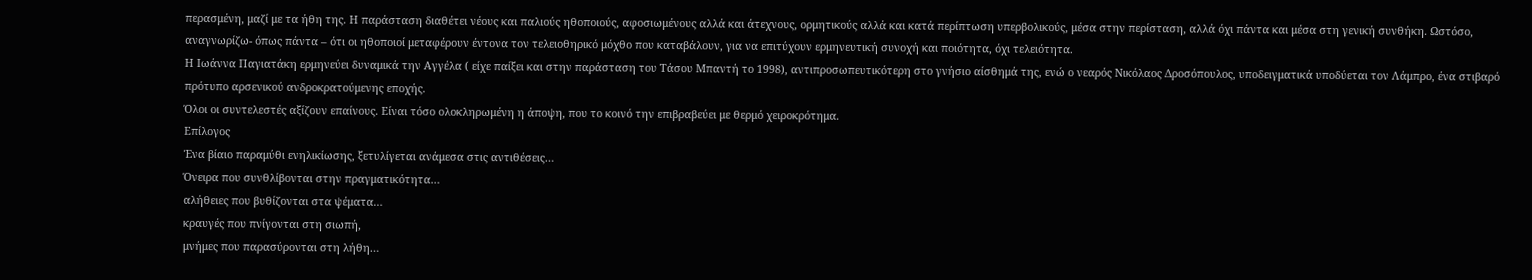περασμένη, μαζί με τα ήθη της. Η παράσταση διαθέτει νέους και παλιούς ηθοποιούς, αφοσιωμένους αλλά και άτεχνους, ορμητικούς αλλά και κατά περίπτωση υπερβολικούς, μέσα στην περίσταση, αλλά όχι πάντα και μέσα στη γενική συνθήκη. Ωστόσο, αναγνωρίζω- όπως πάντα – ότι οι ηθοποιοί μεταφέρουν έντονα τον τελειοθηρικό μόχθο που καταβάλουν, για να επιτύχουν ερμηνευτική συνοχή και ποιότητα, όχι τελειότητα.
Η Ιωάννα Παγιατάκη ερμηνεύει δυναμικά την Αγγέλα ( είχε παίξει και στην παράσταση του Τάσου Μπαντή το 1998), αντιπροσωπευτικότερη στο γνήσιο αίσθημά της, ενώ ο νεαρός Νικόλαος Δροσόπουλος, υποδειγματικά υποδύεται τον Λάμπρο, ένα στιβαρό πρότυπο αρσενικού ανδροκρατούμενης εποχής.
Όλοι οι συντελεστές αξίζουν επαίνους. Είναι τόσο ολοκληρωμένη η άποψη, που το κοινό την επιβραβεύει με θερμό χειροκρότημα.
Επίλογος
Ένα βίαιο παραμύθι ενηλικίωσης, ξετυλίγεται ανάμεσα στις αντιθέσεις…
Όνειρα που συνθλίβονται στην πραγματικότητα…
αλήθειες που βυθίζονται στα ψέματα…
κραυγές που πνίγονται στη σιωπή,
μνήμες που παρασύρονται στη λήθη…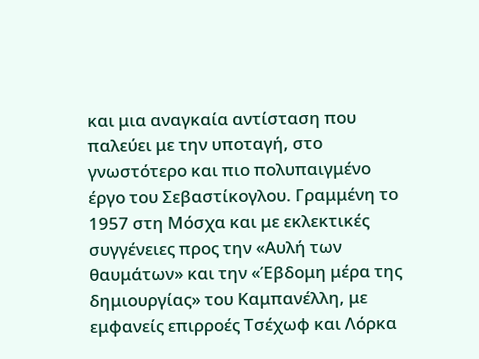και μια αναγκαία αντίσταση που παλεύει με την υποταγή, στο γνωστότερο και πιο πολυπαιγμένο έργο του Σεβαστίκογλου. Γραμμένη το 1957 στη Μόσχα και με εκλεκτικές συγγένειες προς την «Αυλή των θαυμάτων» και την «Έβδομη μέρα της δημιουργίας» του Καμπανέλλη, με εμφανείς επιρροές Τσέχωφ και Λόρκα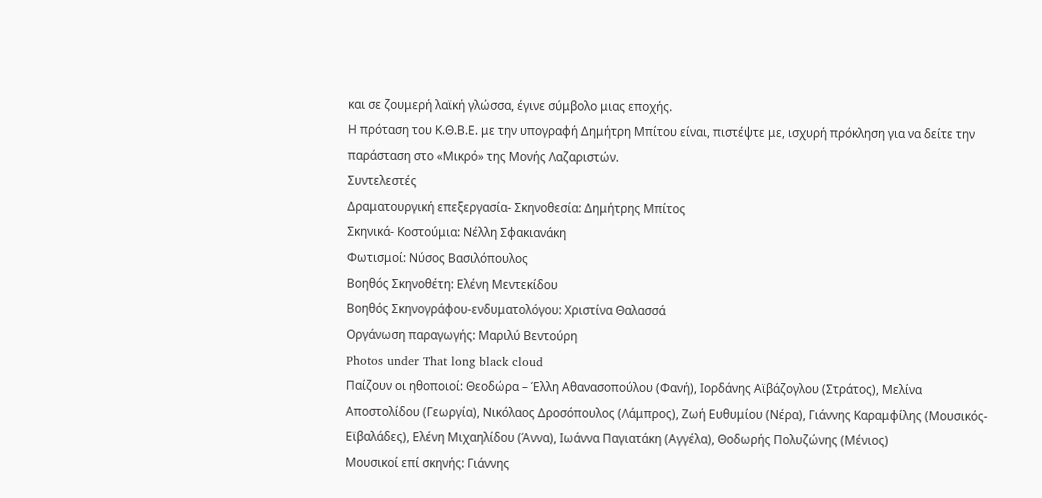και σε ζουμερή λαϊκή γλώσσα, έγινε σύμβολο μιας εποχής.
Η πρόταση του Κ.Θ.Β.Ε. με την υπογραφή Δημήτρη Μπίτου είναι, πιστέψτε με, ισχυρή πρόκληση για να δείτε την παράσταση στο «Μικρό» της Μονής Λαζαριστών.
Συντελεστές
Δραματουργική επεξεργασία- Σκηνοθεσία: Δημήτρης Μπίτος
Σκηνικά- Κοστούμια: Νέλλη Σφακιανάκη
Φωτισμοί: Νύσος Βασιλόπουλος
Βοηθός Σκηνοθέτη: Ελένη Μεντεκίδου
Βοηθός Σκηνογράφου-ενδυματολόγου: Χριστίνα Θαλασσά
Οργάνωση παραγωγής: Μαριλύ Βεντούρη
Photos under That long black cloud
Παίζουν οι ηθοποιοί: Θεοδώρα – Έλλη Αθανασοπούλου (Φανή), Ιορδάνης Αϊβάζογλου (Στράτος), Μελίνα Αποστολίδου (Γεωργία), Νικόλαος Δροσόπουλος (Λάμπρος), Ζωή Ευθυμίου (Νέρα), Γιάννης Καραμφίλης (Μουσικός- Εϊβαλάδες), Ελένη Μιχαηλίδου (Άννα), Ιωάννα Παγιατάκη (Αγγέλα), Θοδωρής Πολυζώνης (Μένιος)
Μουσικοί επί σκηνής: Γιάννης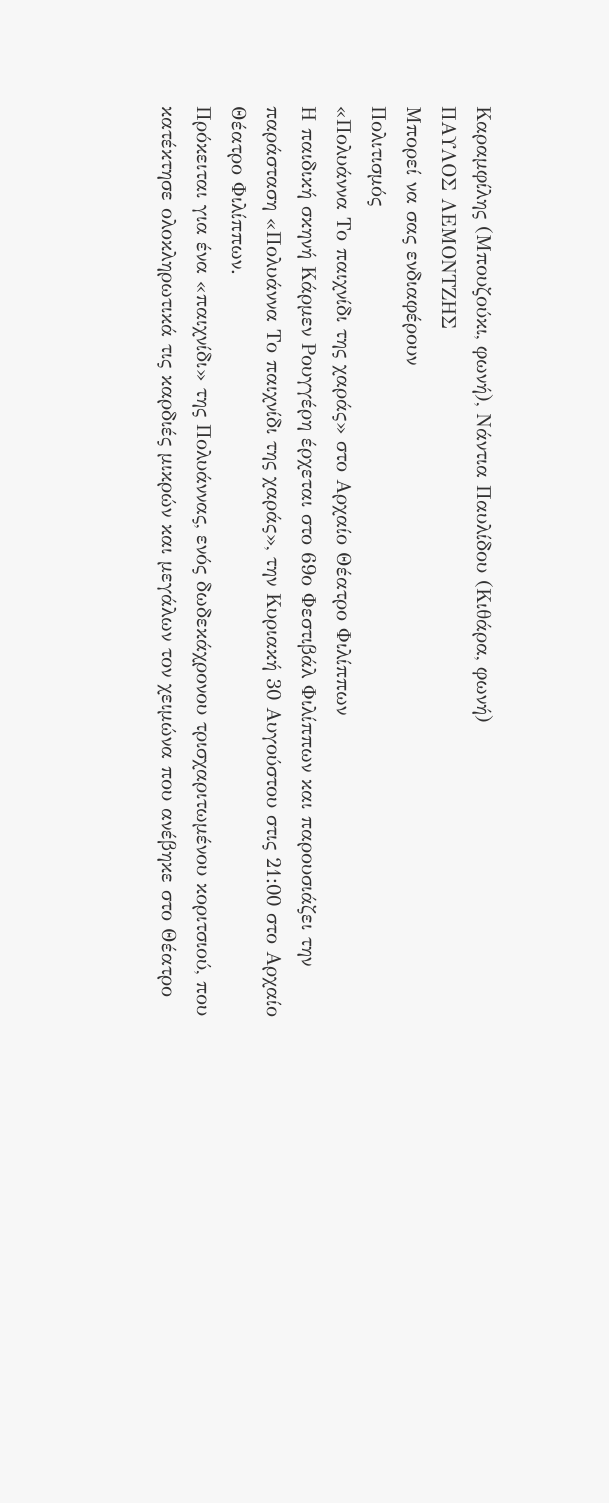Καραμφίλης (Μπουζούκι, φωνή), Νάντια Παυλίδου (Κιθάρα, φωνή)
ΠΑΥΛΟΣ ΛΕΜΟΝΤΖΗΣ
Μπορεί να σας ενδιαφέρουν
Πολιτισμός
«Πολυάννα Το παιχνίδι της χαράς» στο Αρχαίο Θέατρο Φιλίππων
Η παιδική σκηνή Κάρμεν Ρουγγέρη έρχεται στο 69ο Φεστιβάλ Φιλίππων και παρουσιάζει την παράσταση «Πολυάννα Το παιχνίδι της χαράς», την Κυριακή 30 Αυγούστου στις 21:00 στο Αρχαίο Θέατρο Φιλίππων.
Πρόκειται για ένα «παιχνίδι» της Πολυάννας, ενός δωδεκάχρονου τρισχαριτωμένου κοριτσιού, που κατέκτησε ολοκληρωτικά τις καρδιές μικρών και μεγάλων τον χειμώνα που ανέβηκε στο Θέατρο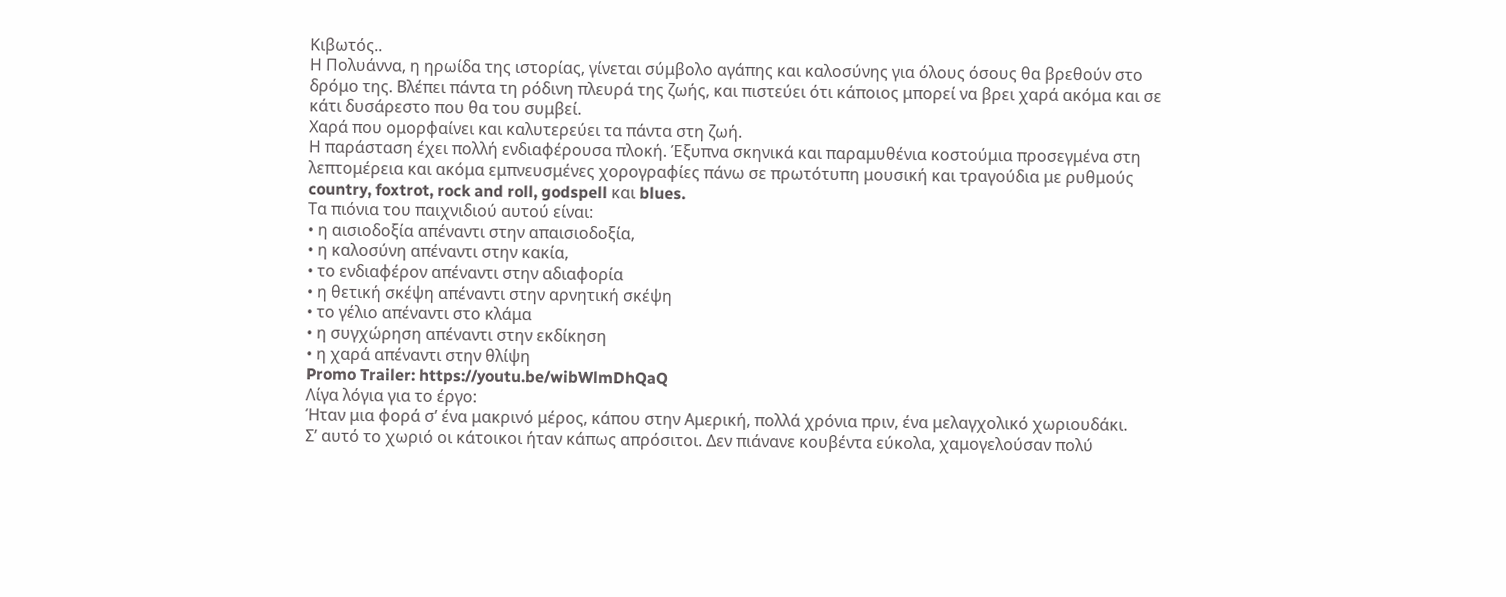Κιβωτός..
Η Πολυάννα, η ηρωίδα της ιστορίας, γίνεται σύμβολο αγάπης και καλοσύνης για όλους όσους θα βρεθούν στο δρόμο της. Βλέπει πάντα τη ρόδινη πλευρά της ζωής, και πιστεύει ότι κάποιος μπορεί να βρει χαρά ακόμα και σε κάτι δυσάρεστο που θα του συμβεί.
Χαρά που ομορφαίνει και καλυτερεύει τα πάντα στη ζωή.
Η παράσταση έχει πολλή ενδιαφέρουσα πλοκή. Έξυπνα σκηνικά και παραμυθένια κοστούμια προσεγμένα στη λεπτομέρεια και ακόμα εμπνευσμένες χορογραφίες πάνω σε πρωτότυπη μουσική και τραγούδια με ρυθμούς country, foxtrot, rock and roll, godspell και blues.
Τα πιόνια του παιχνιδιού αυτού είναι:
• η αισιοδοξία απέναντι στην απαισιοδοξία,
• η καλοσύνη απέναντι στην κακία,
• το ενδιαφέρον απέναντι στην αδιαφορία
• η θετική σκέψη απέναντι στην αρνητική σκέψη
• το γέλιο απέναντι στο κλάμα
• η συγχώρηση απέναντι στην εκδίκηση
• η χαρά απέναντι στην θλίψη
Promo Trailer: https://youtu.be/wibWlmDhQaQ
Λίγα λόγια για το έργο:
Ήταν μια φορά σ’ ένα μακρινό μέρος, κάπου στην Αμερική, πολλά χρόνια πριν, ένα μελαγχολικό χωριουδάκι.
Σ’ αυτό το χωριό οι κάτοικοι ήταν κάπως απρόσιτοι. Δεν πιάνανε κουβέντα εύκολα, χαμογελούσαν πολύ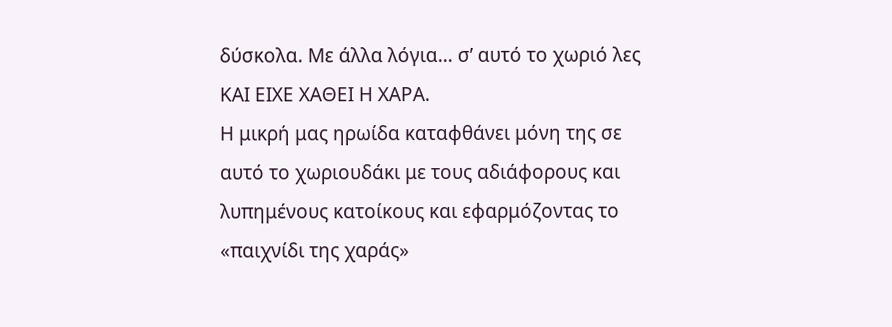δύσκολα. Με άλλα λόγια… σ’ αυτό το χωριό λες ΚΑΙ ΕΙΧΕ ΧΑΘΕΙ Η ΧΑΡΑ.
Η μικρή μας ηρωίδα καταφθάνει μόνη της σε αυτό το χωριουδάκι με τους αδιάφορους και λυπημένους κατοίκους και εφαρμόζοντας το «παιχνίδι της χαράς»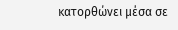κατορθώνει μέσα σε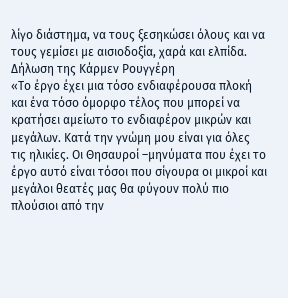λίγο διάστημα, να τους ξεσηκώσει όλους και να τους γεμίσει με αισιοδοξία, χαρά και ελπίδα.
Δήλωση της Κάρμεν Ρουγγέρη
«Το έργο έχει μια τόσο ενδιαφέρουσα πλοκή και ένα τόσο όμορφο τέλος που μπορεί να κρατήσει αμείωτο το ενδιαφέρον μικρών και μεγάλων. Κατά την γνώμη μου είναι για όλες τις ηλικίες. Οι Θησαυροί –μηνύματα που έχει το έργο αυτό είναι τόσοι που σίγουρα οι μικροί και μεγάλοι θεατές μας θα φύγουν πολύ πιο πλούσιοι από την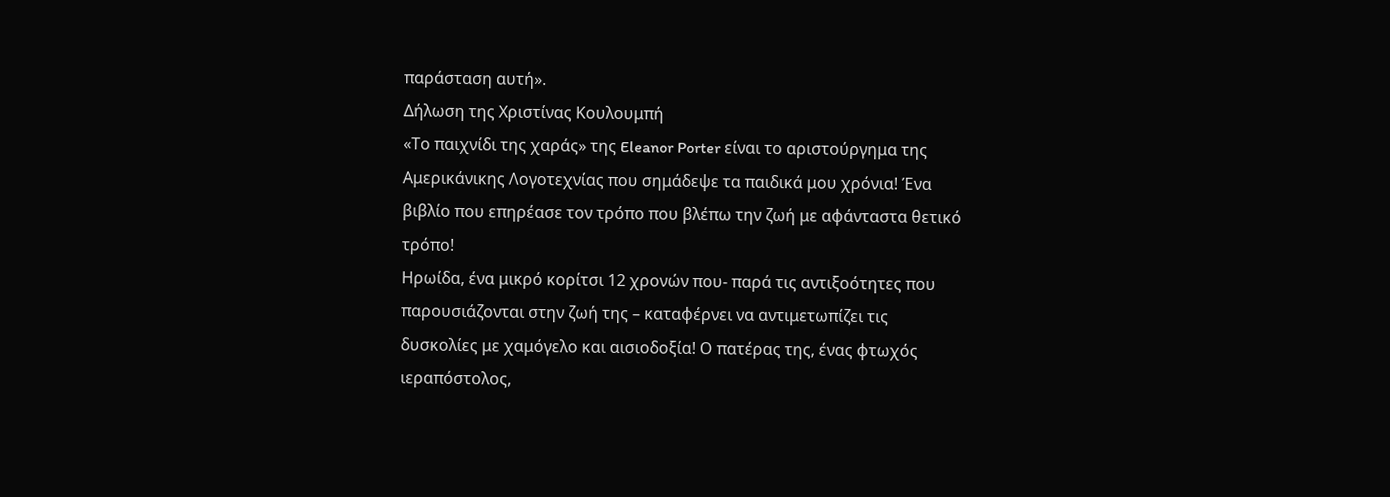παράσταση αυτή».
Δήλωση της Χριστίνας Κουλουμπή
«Το παιχνίδι της χαράς» της Eleanor Porter είναι το αριστούργημα της Αμερικάνικης Λογοτεχνίας που σημάδεψε τα παιδικά μου χρόνια! Ένα βιβλίο που επηρέασε τον τρόπο που βλέπω την ζωή με αφάνταστα θετικό τρόπο!
Ηρωίδα, ένα μικρό κορίτσι 12 χρονών που- παρά τις αντιξοότητες που παρουσιάζονται στην ζωή της – καταφέρνει να αντιμετωπίζει τις δυσκολίες με χαμόγελο και αισιοδοξία! Ο πατέρας της, ένας φτωχός ιεραπόστολος,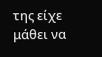της είχε μάθει να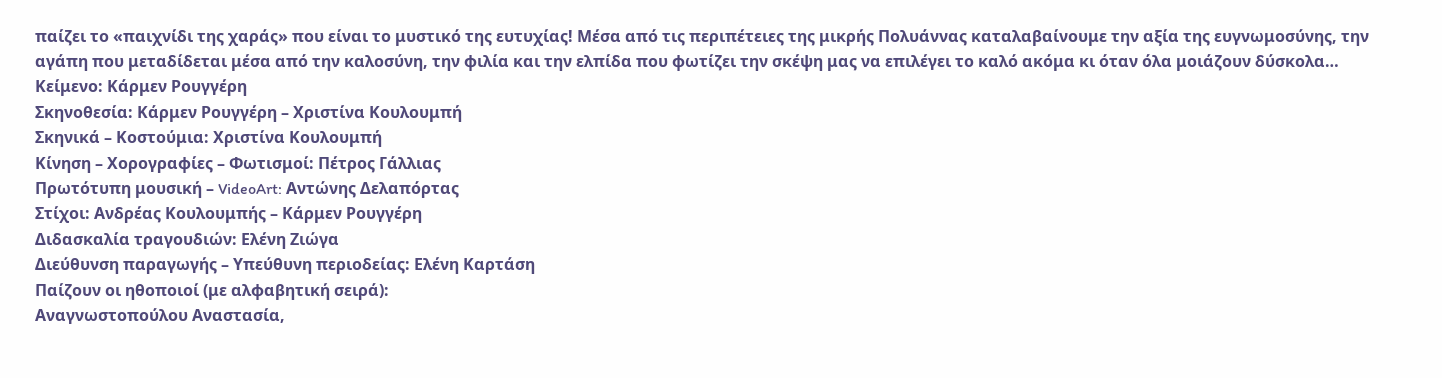παίζει το «παιχνίδι της χαράς» που είναι το μυστικό της ευτυχίας! Μέσα από τις περιπέτειες της μικρής Πολυάννας καταλαβαίνουμε την αξία της ευγνωμοσύνης, την αγάπη που μεταδίδεται μέσα από την καλοσύνη, την φιλία και την ελπίδα που φωτίζει την σκέψη μας να επιλέγει το καλό ακόμα κι όταν όλα μοιάζουν δύσκολα…
Κείμενο: Κάρμεν Ρουγγέρη
Σκηνοθεσία: Κάρμεν Ρουγγέρη – Χριστίνα Κουλουμπή
Σκηνικά – Κοστούμια: Χριστίνα Κουλουμπή
Κίνηση – Χορογραφίες – Φωτισμοί: Πέτρος Γάλλιας
Πρωτότυπη μουσική – VideoArt: Αντώνης Δελαπόρτας
Στίχοι: Ανδρέας Κουλουμπής – Κάρμεν Ρουγγέρη
Διδασκαλία τραγουδιών: Ελένη Ζιώγα
Διεύθυνση παραγωγής – Υπεύθυνη περιοδείας: Ελένη Καρτάση
Παίζουν οι ηθοποιοί (με αλφαβητική σειρά):
Αναγνωστοπούλου Αναστασία,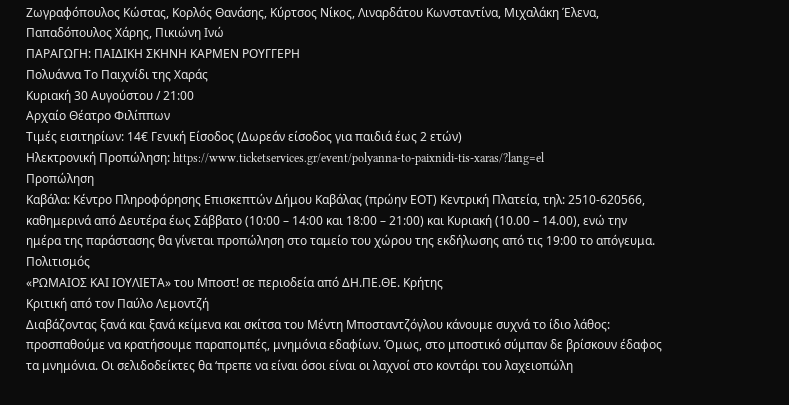Ζωγραφόπουλος Κώστας, Κορλός Θανάσης, Κύρτσος Νίκος, Λιναρδάτου Κωνσταντίνα, Μιχαλάκη Έλενα, Παπαδόπουλος Χάρης, Πικιώνη Ινώ
ΠΑΡΑΓΩΓΗ: ΠΑΙΔΙΚΗ ΣΚΗΝΗ ΚΑΡΜΕΝ ΡΟΥΓΓΕΡΗ
Πολυάννα Το Παιχνίδι της Χαράς
Κυριακή 30 Αυγούστου / 21:00
Αρχαίο Θέατρο Φιλίππων
Τιμές εισιτηρίων: 14€ Γενική Είσοδος (Δωρεάν είσοδος για παιδιά έως 2 ετών)
Ηλεκτρονική Προπώληση: https://www.ticketservices.gr/event/polyanna-to-paixnidi-tis-xaras/?lang=el
Προπώληση
Καβάλα: Κέντρο Πληροφόρησης Επισκεπτών Δήμου Καβάλας (πρώην ΕΟΤ) Κεντρική Πλατεία, τηλ: 2510-620566, καθημερινά από Δευτέρα έως Σάββατο (10:00 – 14:00 και 18:00 – 21:00) και Κυριακή (10.00 – 14.00), ενώ την ημέρα της παράστασης θα γίνεται προπώληση στο ταμείο του χώρου της εκδήλωσης από τις 19:00 το απόγευμα.
Πολιτισμός
«ΡΩΜΑΙΟΣ ΚΑΙ ΙΟΥΛΙΕΤΑ» του Μποστ! σε περιοδεία από ΔΗ.ΠΕ.ΘΕ. Κρήτης
Κριτική από τον Παύλο Λεμοντζή
Διαβάζοντας ξανά και ξανά κείμενα και σκίτσα του Μέντη Μποσταντζόγλου κάνουμε συχνά το ίδιο λάθος: προσπαθούμε να κρατήσουμε παραπομπές, μνημόνια εδαφίων. Όμως, στο μποστικό σύμπαν δε βρίσκουν έδαφος τα μνημόνια. Οι σελιδοδείκτες θα ‘πρεπε να είναι όσοι είναι οι λαχνοί στο κοντάρι του λαχειοπώλη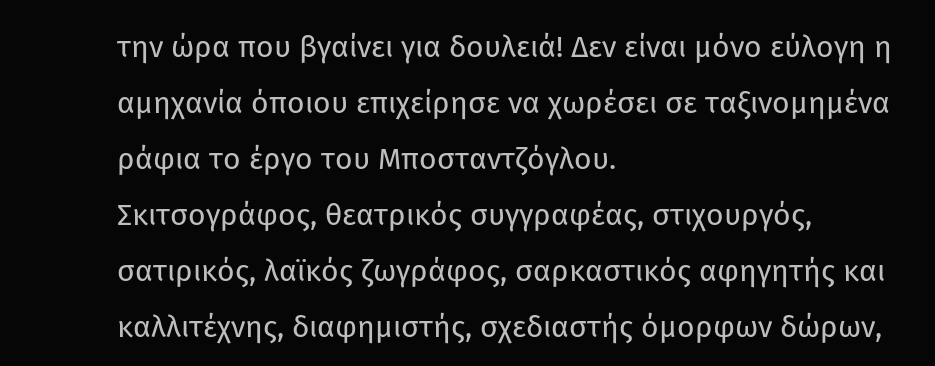την ώρα που βγαίνει για δουλειά! Δεν είναι μόνο εύλογη η αμηχανία όποιου επιχείρησε να χωρέσει σε ταξινομημένα ράφια το έργο του Μποσταντζόγλου.
Σκιτσογράφος, θεατρικός συγγραφέας, στιχουργός, σατιρικός, λαϊκός ζωγράφος, σαρκαστικός αφηγητής και καλλιτέχνης, διαφημιστής, σχεδιαστής όμορφων δώρων,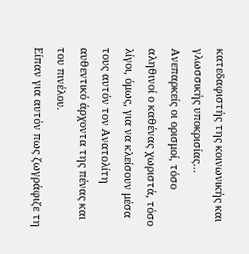κατεδαφιστής της κοινωνικής και γλωσσικής υποκρισίας…
Ανεπαρκείς οι ορισμοί, τόσο αληθινοί ο καθένας χωριστά, τόσο λίγοι, όμως, για να κλείσουν μέσα τους αυτόν τον Ανατολίτη αυθεντικό άρχοντα της πένας και του πινέλου.
Είπαν για αυτόν πως ζωγράφιζε τη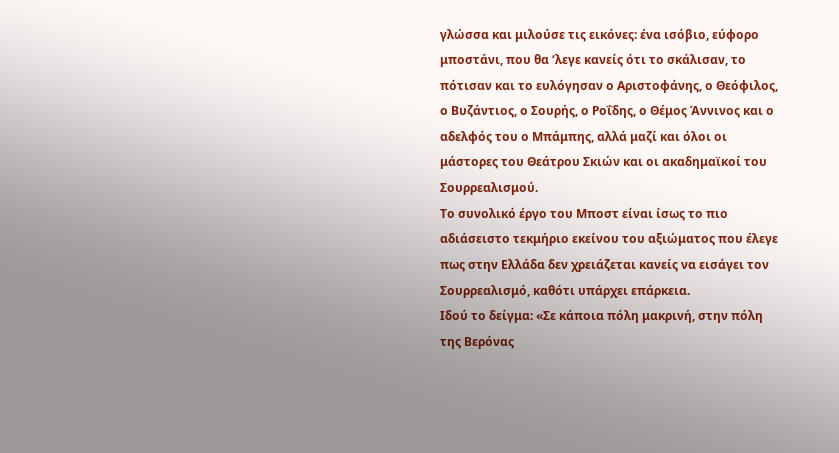γλώσσα και μιλούσε τις εικόνες: ένα ισόβιο, εύφορο μποστάνι, που θα ‘λεγε κανείς ότι το σκάλισαν, το πότισαν και το ευλόγησαν ο Αριστοφάνης, ο Θεόφιλος, ο Βυζάντιος, ο Σουρής, ο Ροΐδης, ο Θέμος Άννινος και ο αδελφός του ο Μπάμπης, αλλά μαζί και όλοι οι μάστορες του Θεάτρου Σκιών και οι ακαδημαϊκοί του Σουρρεαλισμού.
Το συνολικό έργο του Μποστ είναι ίσως το πιο αδιάσειστο τεκμήριο εκείνου του αξιώματος που έλεγε πως στην Ελλάδα δεν χρειάζεται κανείς να εισάγει τον Σουρρεαλισμό, καθότι υπάρχει επάρκεια.
Ιδού το δείγμα: «Σε κάποια πόλη μακρινή, στην πόλη της Βερόνας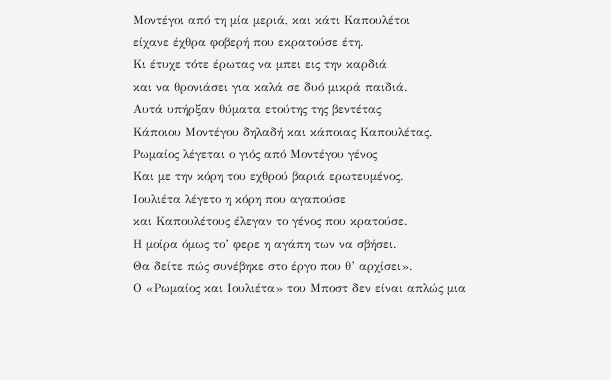Μοντέγοι από τη μία μεριά, και κάτι Καπουλέτοι
είχανε έχθρα φοβερή που εκρατούσε έτη.
Κι έτυχε τότε έρωτας να μπει εις την καρδιά
και να θρονιάσει για καλά σε δυό μικρά παιδιά.
Αυτά υπήρξαν θύματα ετούτης της βεντέτας
Κάποιου Μοντέγου δηλαδή και κάποιας Καπουλέτας.
Ρωμαίος λέγεται ο γιός από Μοντέγου γένος
Και με την κόρη του εχθρού βαριά ερωτευμένος.
Ιουλιέτα λέγετο η κόρη που αγαπούσε
και Καπουλέτους έλεγαν το γένος που κρατούσε.
Η μοίρα όμως το’ φερε η αγάπη των να σβήσει.
Θα δείτε πώς συνέβηκε στο έργο που θ’ αρχίσει».
Ο «Ρωμαίος και Ιουλιέτα» του Μποστ δεν είναι απλώς μια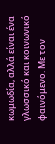κωμωδία, αλλά είναι ένα γλωσσικό και κοινωνικό φαινόμενο. Με τον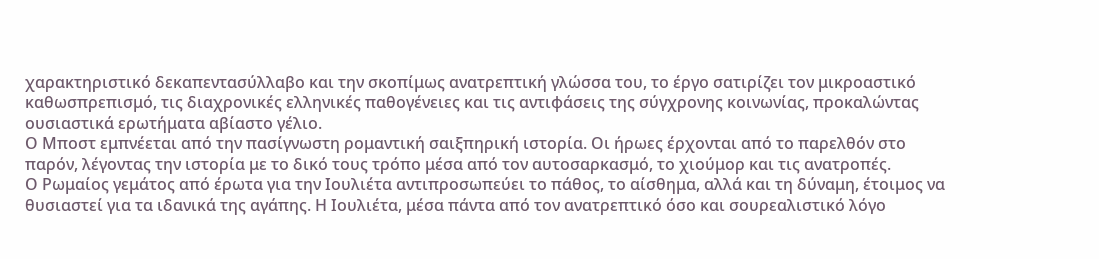χαρακτηριστικό δεκαπεντασύλλαβο και την σκοπίμως ανατρεπτική γλώσσα του, το έργο σατιρίζει τον μικροαστικό καθωσπρεπισμό, τις διαχρονικές ελληνικές παθογένειες και τις αντιφάσεις της σύγχρονης κοινωνίας, προκαλώντας ουσιαστικά ερωτήματα αβίαστο γέλιο.
Ο Μποστ εμπνέεται από την πασίγνωστη ρομαντική σαιξπηρική ιστορία. Οι ήρωες έρχονται από το παρελθόν στο παρόν, λέγοντας την ιστορία με το δικό τους τρόπο μέσα από τον αυτοσαρκασμό, το χιούμορ και τις ανατροπές.
Ο Ρωμαίος γεμάτος από έρωτα για την Ιουλιέτα αντιπροσωπεύει το πάθος, το αίσθημα, αλλά και τη δύναμη, έτοιμος να θυσιαστεί για τα ιδανικά της αγάπης. Η Ιουλιέτα, μέσα πάντα από τον ανατρεπτικό όσο και σουρεαλιστικό λόγο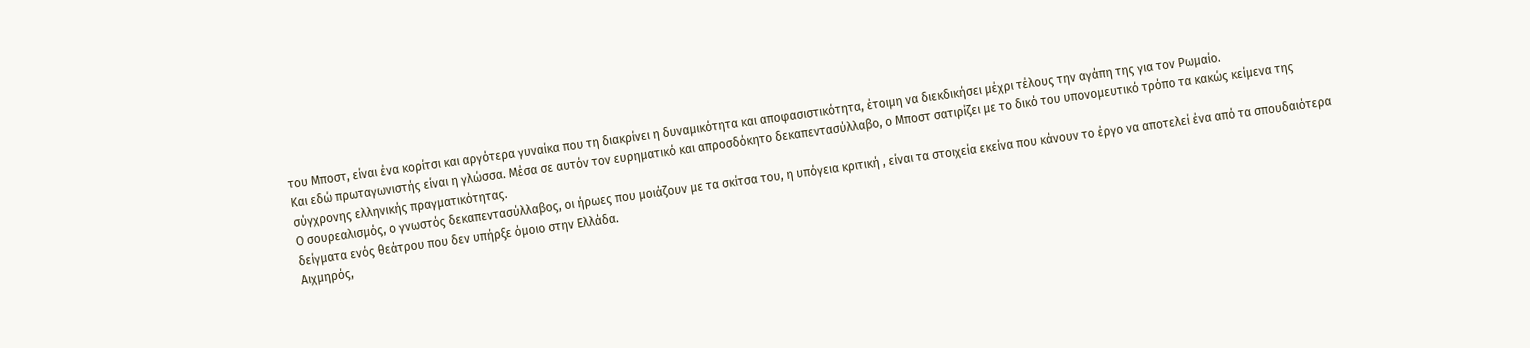του Μποστ, είναι ένα κορίτσι και αργότερα γυναίκα που τη διακρίνει η δυναμικότητα και αποφασιστικότητα, έτοιμη να διεκδικήσει μέχρι τέλους την αγάπη της για τον Ρωμαίο.
Και εδώ πρωταγωνιστής είναι η γλώσσα. Μέσα σε αυτόν τον ευρηματικό και απροσδόκητο δεκαπεντασύλλαβο, ο Μποστ σατιρίζει με το δικό του υπονομευτικό τρόπο τα κακώς κείμενα της σύγχρονης ελληνικής πραγματικότητας.
Ο σουρεαλισμός, ο γνωστός δεκαπεντασύλλαβος, οι ήρωες που μοιάζουν με τα σκίτσα του, η υπόγεια κριτική , είναι τα στοιχεία εκείνα που κάνουν το έργο να αποτελεί ένα από τα σπουδαιότερα δείγματα ενός θεάτρου που δεν υπήρξε όμοιο στην Ελλάδα.
Αιχμηρός,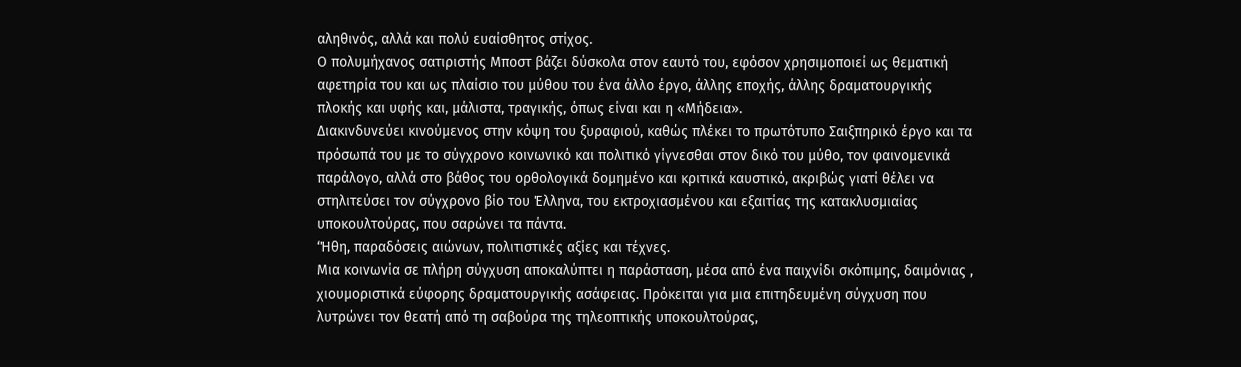αληθινός, αλλά και πολύ ευαίσθητος στίχος.
Ο πολυμήχανος σατιριστής Μποστ βάζει δύσκολα στον εαυτό του, εφόσον χρησιμοποιεί ως θεματική αφετηρία του και ως πλαίσιο του μύθου του ένα άλλο έργο, άλλης εποχής, άλλης δραματουργικής πλοκής και υφής και, μάλιστα, τραγικής, όπως είναι και η «Μήδεια».
Διακινδυνεύει κινούμενος στην κόψη του ξυραφιού, καθώς πλέκει το πρωτότυπο Σαιξπηρικό έργο και τα πρόσωπά του με το σύγχρονο κοινωνικό και πολιτικό γίγνεσθαι στον δικό του μύθο, τον φαινομενικά παράλογο, αλλά στο βάθος του ορθολογικά δομημένο και κριτικά καυστικό, ακριβώς γιατί θέλει να στηλιτεύσει τον σύγχρονο βίο του Έλληνα, του εκτροχιασμένου και εξαιτίας της κατακλυσμιαίας υποκουλτούρας, που σαρώνει τα πάντα.
‘Ήθη, παραδόσεις αιώνων, πολιτιστικές αξίες και τέχνες.
Μια κοινωνία σε πλήρη σύγχυση αποκαλύπτει η παράσταση, μέσα από ένα παιχνίδι σκόπιμης, δαιμόνιας , χιουμοριστικά εύφορης δραματουργικής ασάφειας. Πρόκειται για μια επιτηδευμένη σύγχυση που λυτρώνει τον θεατή από τη σαβούρα της τηλεοπτικής υποκουλτούρας,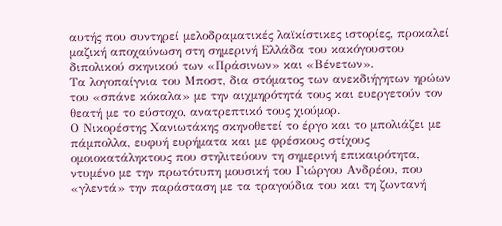αυτής που συντηρεί μελοδραματικές λαϊκίστικες ιστορίες, προκαλεί μαζική αποχαύνωση στη σημερινή Ελλάδα του κακόγουστου διπολικού σκηνικού των «Πράσινων» και «Βένετων».
Τα λογοπαίγνια του Μποστ, δια στόματος των ανεκδιήγητων ηρώων του «σπάνε κόκαλα» με την αιχμηρότητά τους και ευεργετούν τον θεατή με το εύστοχο, ανατρεπτικό τους χιούμορ.
Ο Νικορέστης Χανιωτάκης σκηνοθετεί το έργο και το μπολιάζει με πάμπολλα, ευφυή ευρήματα και με φρέσκους στίχους ομοιοκατάληκτους που στηλιτεύουν τη σημερινή επικαιρότητα, ντυμένο με την πρωτότυπη μουσική του Γιώργου Ανδρέου, που «γλεντά» την παράσταση με τα τραγούδια του και τη ζωντανή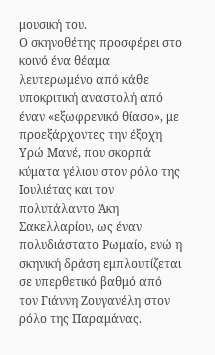μουσική του.
Ο σκηνοθέτης προσφέρει στο κοινό ένα θέαμα λευτερωμένο από κάθε υποκριτική αναστολή από έναν «εξωφρενικό θίασο», με προεξάρχοντες την έξοχη Υρώ Μανέ, που σκορπά κύματα γέλιου στον ρόλο της Ιουλιέτας και τον πολυτάλαντο Άκη Σακελλαρίου, ως έναν πολυδιάστατο Ρωμαίο, ενώ η σκηνική δράση εμπλουτίζεται σε υπερθετικό βαθμό από τον Γιάννη Ζουγανέλη στον ρόλο της Παραμάνας.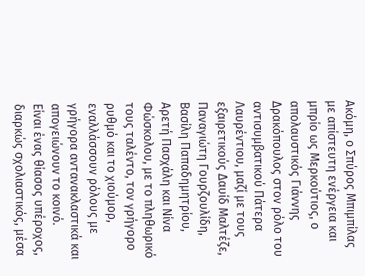Ακόμη, ο Σπύρος Μπιμπίλας με απίστευτη ενέργεια και μπρίο ως Μερκούτιος, ο απολαυστικός Γιάννης Δρακόπουλος στον ρόλο του αντισυμβατικού Πάτερα Λαυρέντιου, μαζί με τους εξαιρετικούς Δαυίδ Μαλτέζε, Παναγιώτη Γουρζουλίδη, Βασίλη Παπαδημητρίου, Αρετή Πασχάλη και Νίνα Φώσκολου, με το πληθωρικό τους ταλέντο, τον γρήγορο ρυθμό και το χιούμορ, εναλλάσσουν ρόλους με γρήγορα αντανακλαστικά και απογειώνουν το κοινό.
Είναι ένας θίασος υπέροχος, διαρκώς σχολιαστικός, μέσα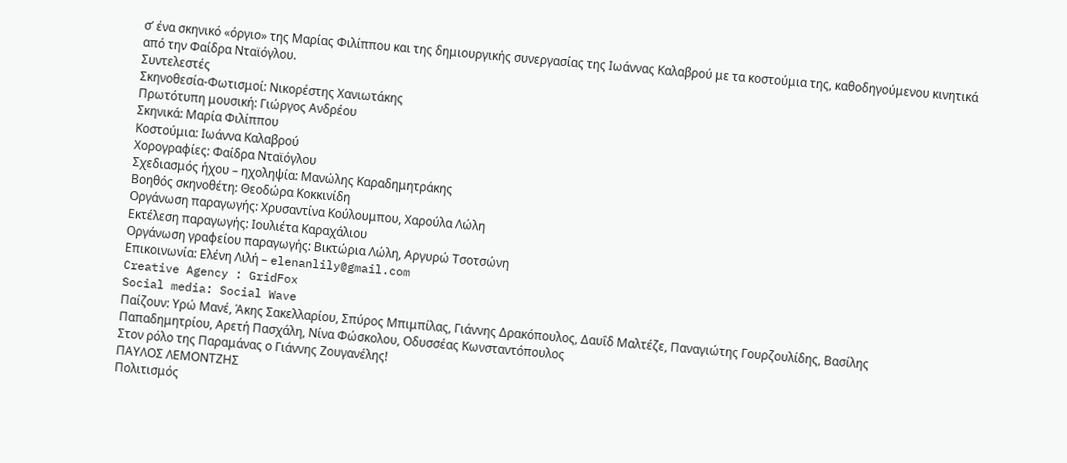σ’ ένα σκηνικό «όργιο» της Μαρίας Φιλίππου και της δημιουργικής συνεργασίας της Ιωάννας Καλαβρού με τα κοστούμια της, καθοδηγούμενου κινητικά από την Φαίδρα Νταϊόγλου.
Συντελεστές
Σκηνοθεσία-Φωτισμοί: Νικορέστης Χανιωτάκης
Πρωτότυπη μουσική: Γιώργος Ανδρέου
Σκηνικά: Μαρία Φιλίππου
Κοστούμια: Ιωάννα Καλαβρού
Χορογραφίες: Φαίδρα Νταϊόγλου
Σχεδιασμός ήχου – ηχοληψία: Μανώλης Καραδημητράκης
Βοηθός σκηνοθέτη: Θεοδώρα Κοκκινίδη
Οργάνωση παραγωγής: Χρυσαντίνα Κούλουμπου, Χαρούλα Λώλη
Εκτέλεση παραγωγής: Ιουλιέτα Καραχάλιου
Οργάνωση γραφείου παραγωγής: Βικτώρια Λώλη, Αργυρώ Τσοτσώνη
Επικοινωνία: Ελένη Λιλή – elenanlily@gmail.com
Creative Agency : GridFox
Social media: Social Wave
Παίζουν: Υρώ Μανέ, Άκης Σακελλαρίου, Σπύρος Μπιμπίλας, Γιάννης Δρακόπουλος, Δαυΐδ Μαλτέζε, Παναγιώτης Γουρζουλίδης, Βασίλης Παπαδημητρίου, Αρετή Πασχάλη, Νίνα Φώσκολου, Οδυσσέας Κωνσταντόπουλος
Στον ρόλο της Παραμάνας ο Γιάννης Ζουγανέλης!
ΠΑΥΛΟΣ ΛΕΜΟΝΤΖΗΣ
Πολιτισμός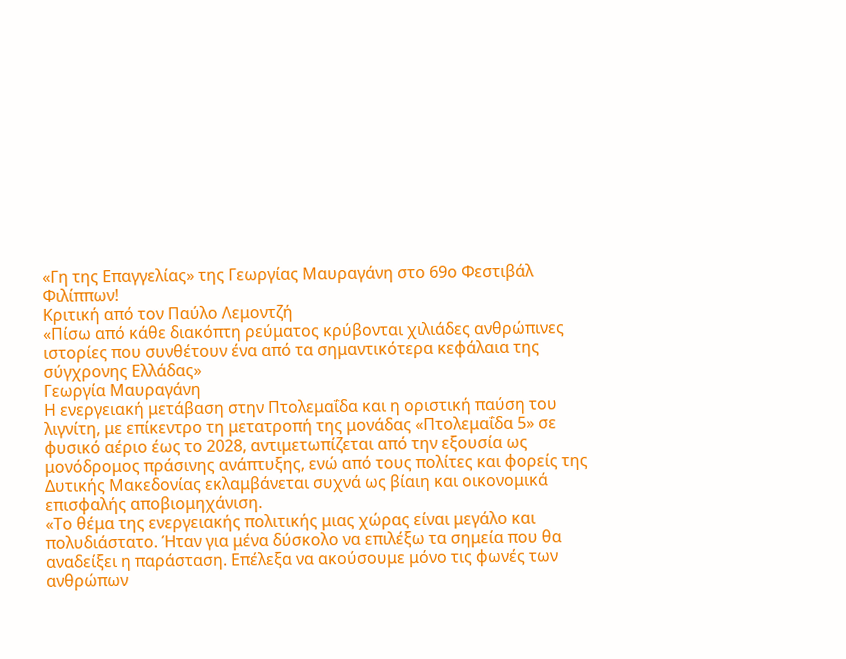«Γη της Επαγγελίας» της Γεωργίας Μαυραγάνη στο 69ο Φεστιβάλ Φιλίππων!
Κριτική από τον Παύλο Λεμοντζή
«Πίσω από κάθε διακόπτη ρεύματος κρύβονται χιλιάδες ανθρώπινες ιστορίες που συνθέτουν ένα από τα σημαντικότερα κεφάλαια της σύγχρονης Ελλάδας»
Γεωργία Μαυραγάνη
Η ενεργειακή μετάβαση στην Πτολεμαΐδα και η οριστική παύση του λιγνίτη, με επίκεντρο τη μετατροπή της μονάδας «Πτολεμαΐδα 5» σε φυσικό αέριο έως το 2028, αντιμετωπίζεται από την εξουσία ως μονόδρομος πράσινης ανάπτυξης, ενώ από τους πολίτες και φορείς της Δυτικής Μακεδονίας εκλαμβάνεται συχνά ως βίαιη και οικονομικά επισφαλής αποβιομηχάνιση.
«Το θέμα της ενεργειακής πολιτικής μιας χώρας είναι μεγάλο και πολυδιάστατο. Ήταν για μένα δύσκολο να επιλέξω τα σημεία που θα αναδείξει η παράσταση. Επέλεξα να ακούσουμε μόνο τις φωνές των ανθρώπων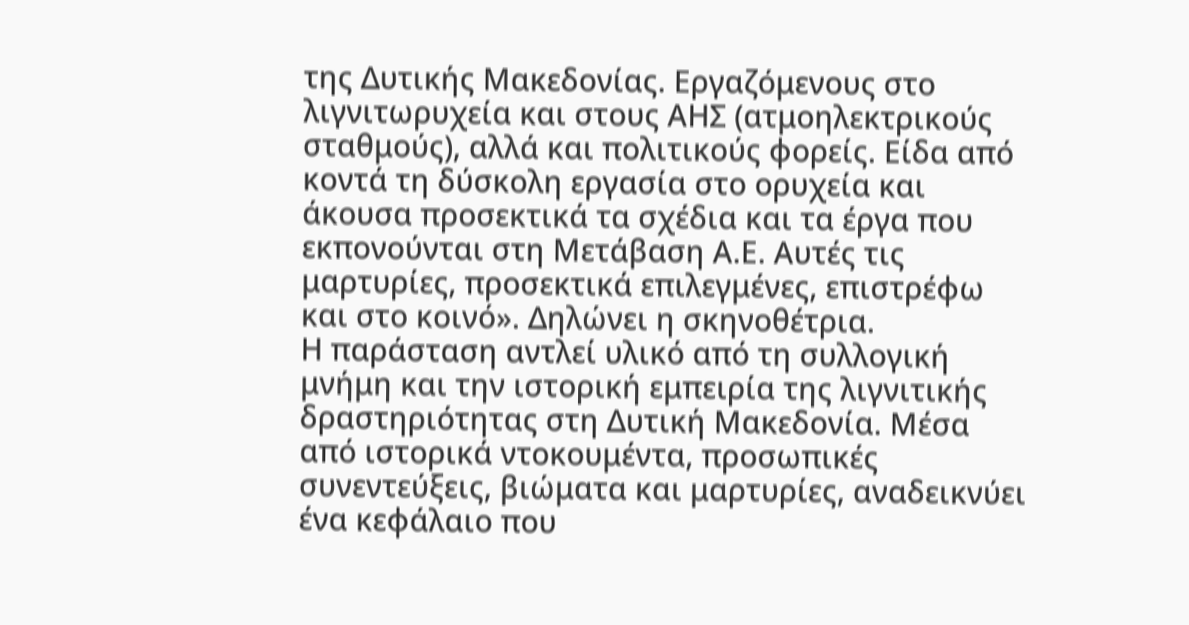της Δυτικής Μακεδονίας. Εργαζόμενους στο λιγνιτωρυχεία και στους ΑΗΣ (ατμοηλεκτρικούς σταθμούς), αλλά και πολιτικούς φορείς. Είδα από κοντά τη δύσκολη εργασία στο ορυχεία και άκουσα προσεκτικά τα σχέδια και τα έργα που εκπονούνται στη Μετάβαση Α.Ε. Αυτές τις μαρτυρίες, προσεκτικά επιλεγμένες, επιστρέφω και στο κοινό». Δηλώνει η σκηνοθέτρια.
Η παράσταση αντλεί υλικό από τη συλλογική μνήμη και την ιστορική εμπειρία της λιγνιτικής δραστηριότητας στη Δυτική Μακεδονία. Μέσα από ιστορικά ντοκουμέντα, προσωπικές συνεντεύξεις, βιώματα και μαρτυρίες, αναδεικνύει ένα κεφάλαιο που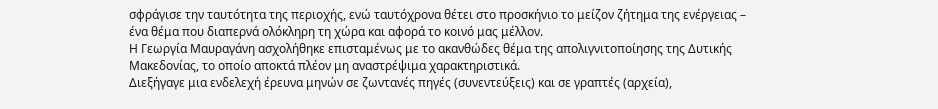σφράγισε την ταυτότητα της περιοχής, ενώ ταυτόχρονα θέτει στο προσκήνιο το μείζον ζήτημα της ενέργειας – ένα θέμα που διαπερνά ολόκληρη τη χώρα και αφορά το κοινό μας μέλλον.
Η Γεωργία Μαυραγάνη ασχολήθηκε επισταμένως με το ακανθώδες θέμα της απολιγνιτοποίησης της Δυτικής Μακεδονίας, το οποίο αποκτά πλέον μη αναστρέψιμα χαρακτηριστικά.
Διεξήγαγε μια ενδελεχή έρευνα μηνών σε ζωντανές πηγές (συνεντεύξεις) και σε γραπτές (αρχεία),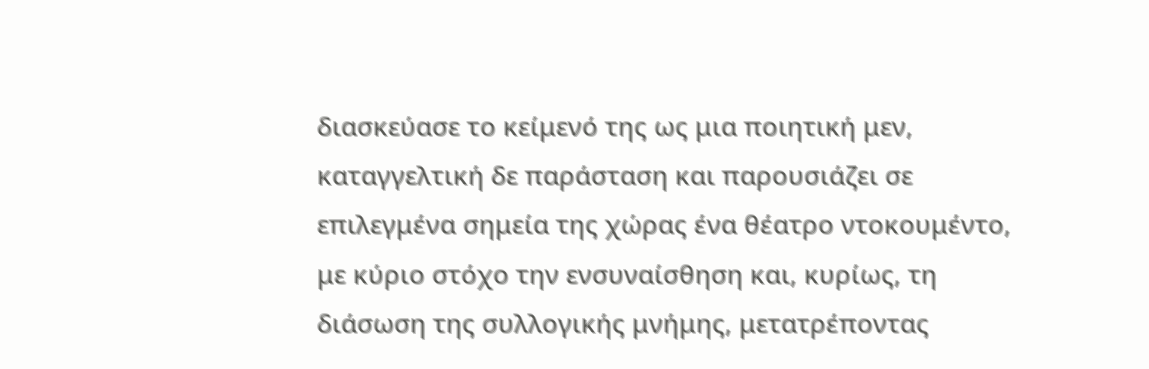διασκεύασε το κείμενό της ως μια ποιητική μεν, καταγγελτική δε παράσταση και παρουσιάζει σε επιλεγμένα σημεία της χώρας ένα θέατρο ντοκουμέντο, με κύριο στόχο την ενσυναίσθηση και, κυρίως, τη διάσωση της συλλογικής μνήμης, μετατρέποντας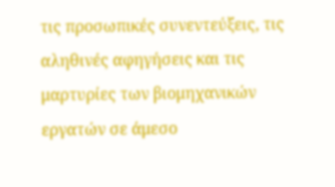τις προσωπικές συνεντεύξεις, τις αληθινές αφηγήσεις και τις μαρτυρίες των βιομηχανικών εργατών σε άμεσο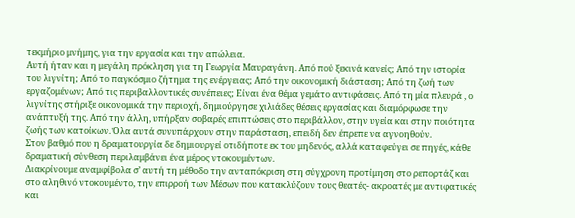τεκμήριο μνήμης, για την εργασία και την απώλεια.
Αυτή ήταν και η μεγάλη πρόκληση για τη Γεωργία Μαυραγάνη. Από πού ξεκινά κανείς; Από την ιστορία του λιγνίτη; Από το παγκόσμιο ζήτημα της ενέργειας; Από την οικονομική διάσταση; Από τη ζωή των εργαζομένων; Από τις περιβαλλοντικές συνέπειες; Είναι ένα θέμα γεμάτο αντιφάσεις. Από τη μία πλευρά , ο λιγνίτης στήριξε οικονομικά την περιοχή, δημιούργησε χιλιάδες θέσεις εργασίας και διαμόρφωσε την ανάπτυξή της. Από την άλλη, υπήρξαν σοβαρές επιπτώσεις στο περιβάλλον, στην υγεία και στην ποιότητα ζωής των κατοίκων. Όλα αυτά συνυπάρχουν στην παράσταση, επειδή δεν έπρεπε να αγνοηθούν.
Στον βαθμό που η δραματουργία δε δημιουργεί οτιδήποτε εκ του μηδενός, αλλά καταφεύγει σε πηγές, κάθε δραματική σύνθεση περιλαμβάνει ένα μέρος ντοκουμέντων.
Διακρίνουμε αναμφίβολα σ’ αυτή τη μέθοδο την ανταπόκριση στη σύγχρονη προτίμηση στο ρεπορτάζ και στο αληθινό ντοκουμέντο, την επιρροή των Μέσων που κατακλύζουν τους θεατές- ακροατές με αντιφατικές και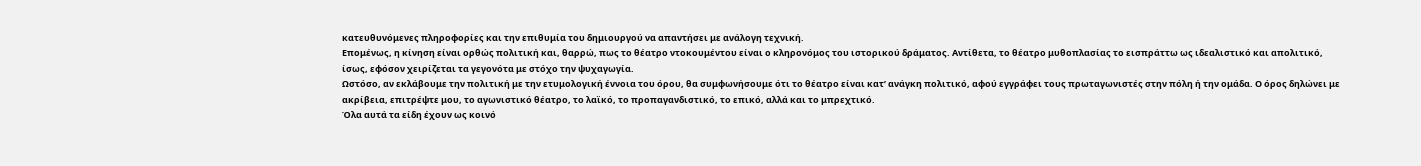κατευθυνόμενες πληροφορίες και την επιθυμία του δημιουργού να απαντήσει με ανάλογη τεχνική.
Επομένως, η κίνηση είναι ορθώς πολιτική και, θαρρώ, πως το θέατρο ντοκουμέντου είναι ο κληρονόμος του ιστορικού δράματος. Αντίθετα, το θέατρο μυθοπλασίας το εισπράττω ως ιδεαλιστικό και απολιτικό, ίσως, εφόσον χειρίζεται τα γεγονότα με στόχο την ψυχαγωγία.
Ωστόσο, αν εκλάβουμε την πολιτική με την ετυμολογική έννοια του όρου, θα συμφωνήσουμε ότι το θέατρο είναι κατ’ ανάγκη πολιτικό, αφού εγγράφει τους πρωταγωνιστές στην πόλη ή την ομάδα. Ο όρος δηλώνει με ακρίβεια, επιτρέψτε μου, το αγωνιστικό θέατρο, το λαϊκό, το προπαγανδιστικό, το επικό, αλλά και το μπρεχτικό.
Όλα αυτά τα είδη έχουν ως κοινό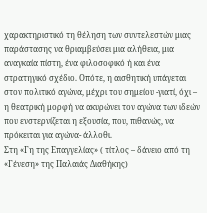χαρακτηριστικό τη θέληση των συντελεστών μιας παράστασης να θριαμβεύσει μια αλήθεια, μια αναγκαία πίστη, ένα φιλοσοφικό ή και ένα στρατηγικό σχέδιο. Οπότε, η αισθητική υπάγεται στον πολιτικό αγώνα, μέχρι του σημείου -γιατί, όχι – η θεατρική μορφή να ακυρώνει τον αγώνα των ιδεών που ενστερνίζεται η εξουσία, που, πιθανώς, να πρόκειται για αγώνα- άλλοθι.
Στη «Γη της Επαγγελίας» ( τίτλος – δάνειο από τη «Γένεση» της Παλαιάς Διαθήκης)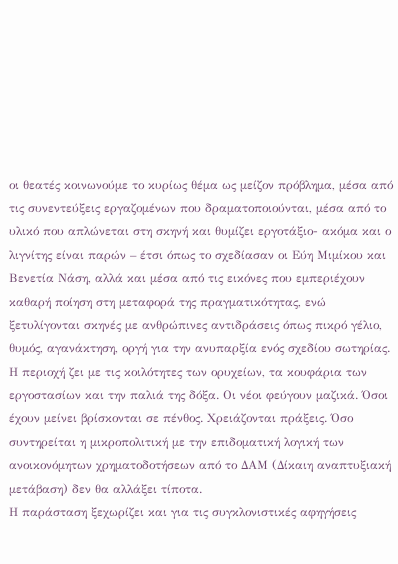οι θεατές κοινωνούμε το κυρίως θέμα ως μείζον πρόβλημα, μέσα από τις συνεντεύξεις εργαζομένων που δραματοποιούνται, μέσα από το υλικό που απλώνεται στη σκηνή και θυμίζει εργοτάξιο- ακόμα και ο λιγνίτης είναι παρών – έτσι όπως το σχεδίασαν οι Εύη Μιμίκου και Βενετία Νάση, αλλά και μέσα από τις εικόνες που εμπεριέχουν καθαρή ποίηση στη μεταφορά της πραγματικότητας, ενώ ξετυλίγονται σκηνές με ανθρώπινες αντιδράσεις όπως πικρό γέλιο, θυμός, αγανάκτηση, οργή για την ανυπαρξία ενός σχεδίου σωτηρίας.
Η περιοχή ζει με τις κοιλότητες των ορυχείων, τα κουφάρια των εργοστασίων και την παλιά της δόξα. Οι νέοι φεύγουν μαζικά. Όσοι έχουν μείνει βρίσκονται σε πένθος. Χρειάζονται πράξεις. Όσο συντηρείται η μικροπολιτική με την επιδοματική λογική των ανοικονόμητων χρηματοδοτήσεων από το ΔΑΜ (Δίκαιη αναπτυξιακή μετάβαση) δεν θα αλλάξει τίποτα.
Η παράσταση ξεχωρίζει και για τις συγκλονιστικές αφηγήσεις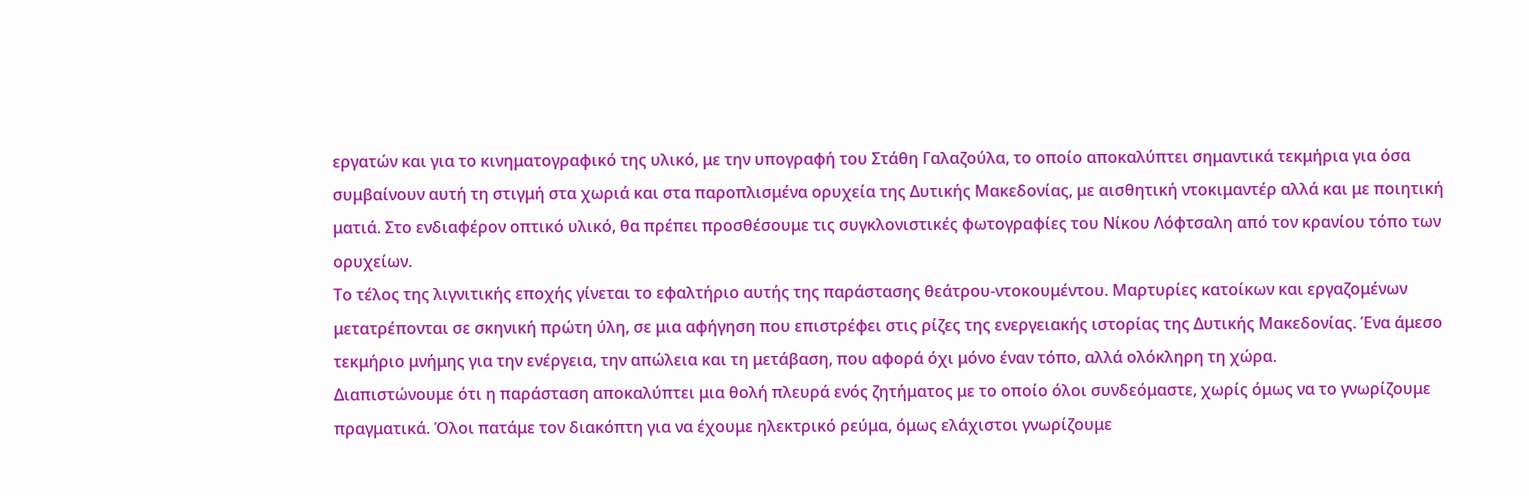εργατών και για το κινηματογραφικό της υλικό, με την υπογραφή του Στάθη Γαλαζούλα, το οποίο αποκαλύπτει σημαντικά τεκμήρια για όσα συμβαίνουν αυτή τη στιγμή στα χωριά και στα παροπλισμένα ορυχεία της Δυτικής Μακεδονίας, με αισθητική ντοκιμαντέρ αλλά και με ποιητική ματιά. Στο ενδιαφέρον οπτικό υλικό, θα πρέπει προσθέσουμε τις συγκλονιστικές φωτογραφίες του Νίκου Λόφτσαλη από τον κρανίου τόπο των ορυχείων.
Το τέλος της λιγνιτικής εποχής γίνεται το εφαλτήριο αυτής της παράστασης θεάτρου-ντοκουμέντου. Μαρτυρίες κατοίκων και εργαζομένων μετατρέπονται σε σκηνική πρώτη ύλη, σε μια αφήγηση που επιστρέφει στις ρίζες της ενεργειακής ιστορίας της Δυτικής Μακεδονίας. Ένα άμεσο τεκμήριο μνήμης για την ενέργεια, την απώλεια και τη μετάβαση, που αφορά όχι μόνο έναν τόπο, αλλά ολόκληρη τη χώρα.
Διαπιστώνουμε ότι η παράσταση αποκαλύπτει μια θολή πλευρά ενός ζητήματος με το οποίο όλοι συνδεόμαστε, χωρίς όμως να το γνωρίζουμε πραγματικά. Όλοι πατάμε τον διακόπτη για να έχουμε ηλεκτρικό ρεύμα, όμως ελάχιστοι γνωρίζουμε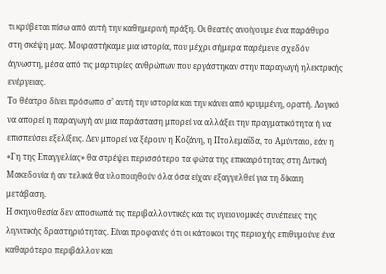τι κρύβεται πίσω από αυτή την καθημερινή πράξη. Οι θεατές ανοίγουμε ένα παράθυρο στη σκέψη μας. Μοιραστήκαμε μια ιστορία, που μέχρι σήμερα παρέμενε σχεδόν άγνωστη, μέσα από τις μαρτυρίες ανθρώπων που εργάστηκαν στην παραγωγή ηλεκτρικής ενέργειας.
Το θέατρο δίνει πρόσωπο σ’ αυτή την ιστορία και την κάνει από κρυμμένη, ορατή. Λογικό να απορεί η παραγωγή αν μια παράσταση μπορεί να αλλάξει την πραγματικότητα ή να επισπεύσει εξελίξεις. Δεν μπορεί να ξέρουν η Κοζάνη, η Πτολεμαΐδα, το Αμύνταιο, εάν η «Γη της Επαγγελίας» θα στρέψει περισσότερο τα φώτα της επικαιρότητας στη Δυτική Μακεδονία ή αν τελικά θα υλοποιηθούν όλα όσα είχαν εξαγγελθεί για τη δίκαιη μετάβαση.
Η σκηνοθεσία δεν αποσιωπά τις περιβαλλοντικές και τις υγειονομικές συνέπειες της λιγνιτικής δραστηριότητας. Είναι προφανές ότι οι κάτοικοι της περιοχής επιθυμούνε ένα καθαρότερο περιβάλλον και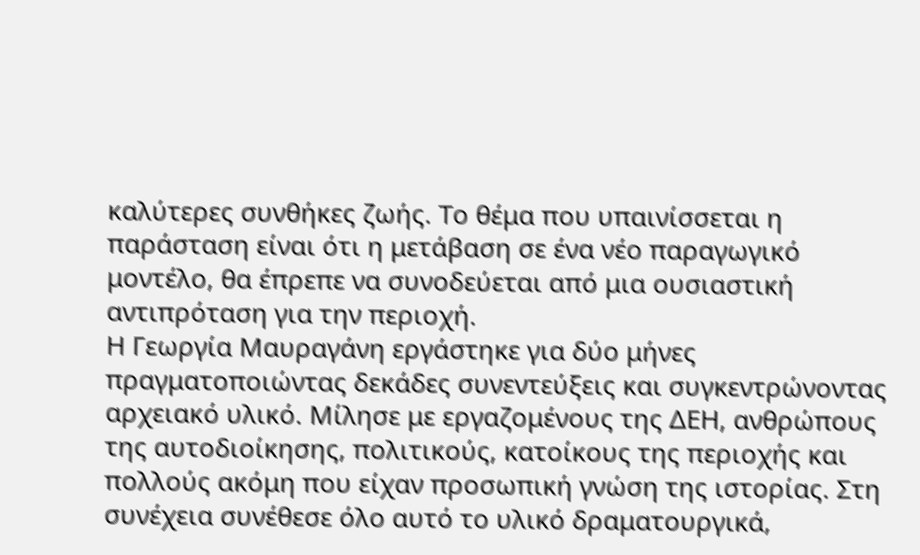καλύτερες συνθήκες ζωής. Το θέμα που υπαινίσσεται η παράσταση είναι ότι η μετάβαση σε ένα νέο παραγωγικό μοντέλο, θα έπρεπε να συνοδεύεται από μια ουσιαστική αντιπρόταση για την περιοχή.
Η Γεωργία Μαυραγάνη εργάστηκε για δύο μήνες πραγματοποιώντας δεκάδες συνεντεύξεις και συγκεντρώνοντας αρχειακό υλικό. Μίλησε με εργαζομένους της ΔΕΗ, ανθρώπους της αυτοδιοίκησης, πολιτικούς, κατοίκους της περιοχής και πολλούς ακόμη που είχαν προσωπική γνώση της ιστορίας. Στη συνέχεια συνέθεσε όλο αυτό το υλικό δραματουργικά,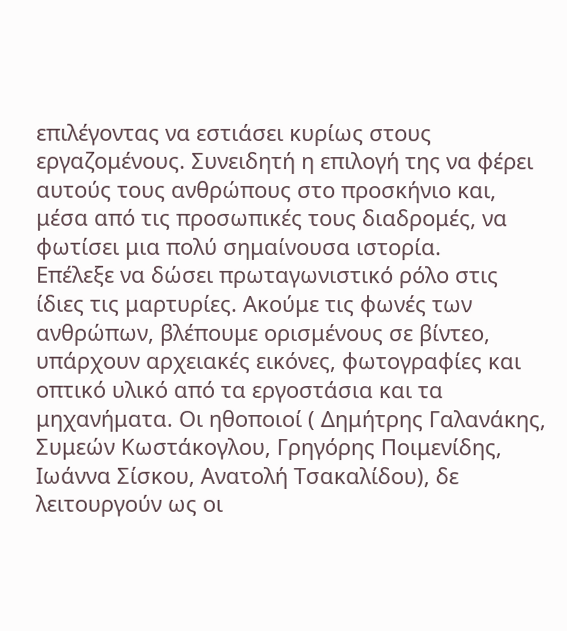επιλέγοντας να εστιάσει κυρίως στους εργαζομένους. Συνειδητή η επιλογή της να φέρει αυτούς τους ανθρώπους στο προσκήνιο και, μέσα από τις προσωπικές τους διαδρομές, να φωτίσει μια πολύ σημαίνουσα ιστορία.
Επέλεξε να δώσει πρωταγωνιστικό ρόλο στις ίδιες τις μαρτυρίες. Ακούμε τις φωνές των ανθρώπων, βλέπουμε ορισμένους σε βίντεο, υπάρχουν αρχειακές εικόνες, φωτογραφίες και οπτικό υλικό από τα εργοστάσια και τα μηχανήματα. Οι ηθοποιοί ( Δημήτρης Γαλανάκης, Συμεών Κωστάκογλου, Γρηγόρης Ποιμενίδης, Ιωάννα Σίσκου, Ανατολή Τσακαλίδου), δε λειτουργούν ως οι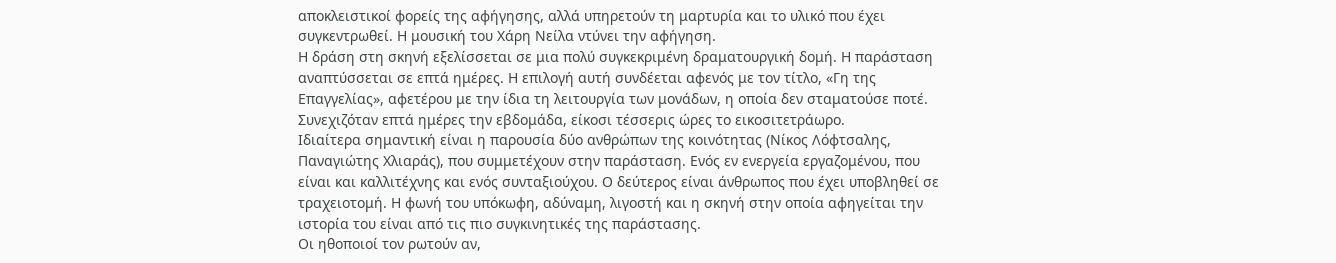αποκλειστικοί φορείς της αφήγησης, αλλά υπηρετούν τη μαρτυρία και το υλικό που έχει συγκεντρωθεί. Η μουσική του Χάρη Νείλα ντύνει την αφήγηση.
Η δράση στη σκηνή εξελίσσεται σε μια πολύ συγκεκριμένη δραματουργική δομή. Η παράσταση αναπτύσσεται σε επτά ημέρες. Η επιλογή αυτή συνδέεται αφενός με τον τίτλο, «Γη της Επαγγελίας», αφετέρου με την ίδια τη λειτουργία των μονάδων, η οποία δεν σταματούσε ποτέ. Συνεχιζόταν επτά ημέρες την εβδομάδα, είκοσι τέσσερις ώρες το εικοσιτετράωρο.
Ιδιαίτερα σημαντική είναι η παρουσία δύο ανθρώπων της κοινότητας (Νίκος Λόφτσαλης, Παναγιώτης Χλιαράς), που συμμετέχουν στην παράσταση. Ενός εν ενεργεία εργαζομένου, που είναι και καλλιτέχνης και ενός συνταξιούχου. Ο δεύτερος είναι άνθρωπος που έχει υποβληθεί σε τραχειοτομή. Η φωνή του υπόκωφη, αδύναμη, λιγοστή και η σκηνή στην οποία αφηγείται την ιστορία του είναι από τις πιο συγκινητικές της παράστασης.
Οι ηθοποιοί τον ρωτούν αν,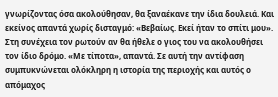γνωρίζοντας όσα ακολούθησαν, θα ξαναέκανε την ίδια δουλειά. Και εκείνος απαντά χωρίς δισταγμό: «Βεβαίως. Εκεί ήταν το σπίτι μου». Στη συνέχεια τον ρωτούν αν θα ήθελε ο γιος του να ακολουθήσει τον ίδιο δρόμο. «Με τίποτα», απαντά. Σε αυτή την αντίφαση συμπυκνώνεται ολόκληρη η ιστορία της περιοχής και αυτός ο απόμαχος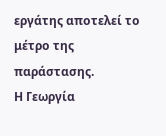εργάτης αποτελεί το μέτρο της παράστασης.
Η Γεωργία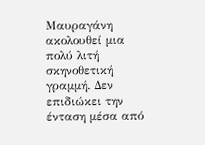Μαυραγάνη ακολουθεί μια πολύ λιτή σκηνοθετική γραμμή. Δεν επιδιώκει την ένταση μέσα από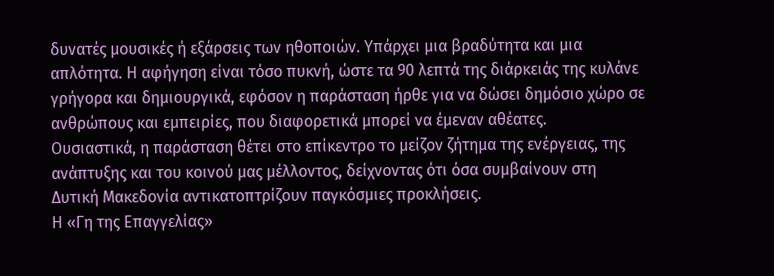δυνατές μουσικές ή εξάρσεις των ηθοποιών. Υπάρχει μια βραδύτητα και μια απλότητα. Η αφήγηση είναι τόσο πυκνή, ώστε τα 90 λεπτά της διάρκειάς της κυλάνε γρήγορα και δημιουργικά, εφόσον η παράσταση ήρθε για να δώσει δημόσιο χώρο σε ανθρώπους και εμπειρίες, που διαφορετικά μπορεί να έμεναν αθέατες.
Ουσιαστικά, η παράσταση θέτει στο επίκεντρο το μείζον ζήτημα της ενέργειας, της ανάπτυξης και του κοινού μας μέλλοντος, δείχνοντας ότι όσα συμβαίνουν στη Δυτική Μακεδονία αντικατοπτρίζουν παγκόσμιες προκλήσεις.
Η «Γη της Επαγγελίας»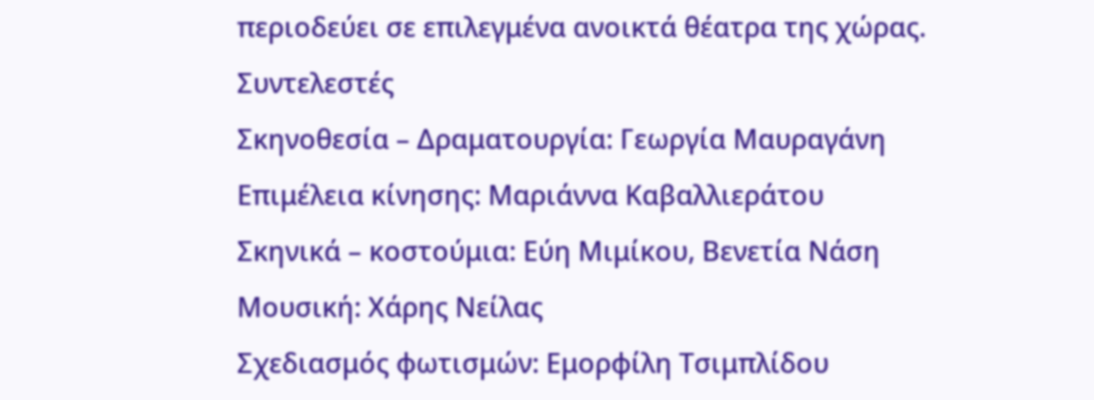περιοδεύει σε επιλεγμένα ανοικτά θέατρα της χώρας.
Συντελεστές
Σκηνοθεσία – Δραματουργία: Γεωργία Μαυραγάνη
Επιμέλεια κίνησης: Μαριάννα Καβαλλιεράτου
Σκηνικά – κοστούμια: Εύη Μιμίκου, Βενετία Νάση
Μουσική: Χάρης Νείλας
Σχεδιασμός φωτισμών: Εμορφίλη Τσιμπλίδου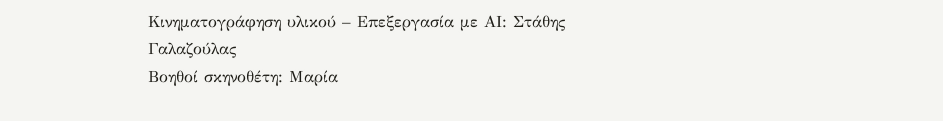Κινηματογράφηση υλικού – Επεξεργασία με ΑΙ: Στάθης Γαλαζούλας
Βοηθοί σκηνοθέτη: Μαρία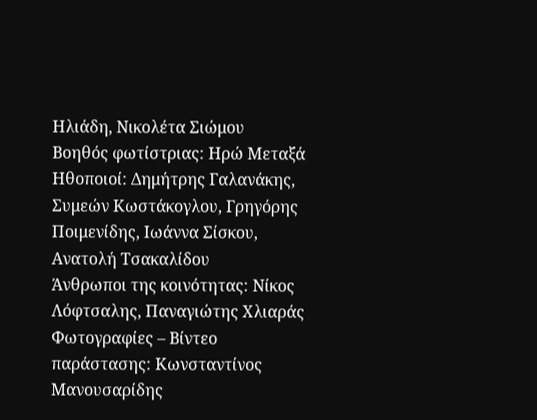Ηλιάδη, Νικολέτα Σιώμου
Βοηθός φωτίστριας: Ηρώ Μεταξά
Ηθοποιοί: Δημήτρης Γαλανάκης, Συμεών Κωστάκογλου, Γρηγόρης Ποιμενίδης, Ιωάννα Σίσκου, Ανατολή Τσακαλίδου
Άνθρωποι της κοινότητας: Νίκος Λόφτσαλης, Παναγιώτης Χλιαράς
Φωτογραφίες – Βίντεο παράστασης: Κωνσταντίνος Μανουσαρίδης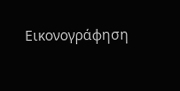Εικονογράφηση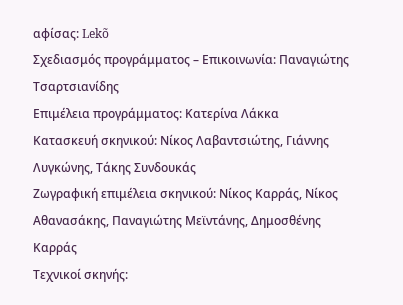αφίσας: Lekõ
Σχεδιασμός προγράμματος – Επικοινωνία: Παναγιώτης Τσαρτσιανίδης
Επιμέλεια προγράμματος: Κατερίνα Λάκκα
Κατασκευή σκηνικού: Νίκος Λαβαντσιώτης, Γιάννης Λυγκώνης, Τάκης Συνδουκάς
Ζωγραφική επιμέλεια σκηνικού: Νίκος Καρράς, Νίκος Αθανασάκης, Παναγιώτης Μεϊντάνης, Δημοσθένης Καρράς
Τεχνικοί σκηνής: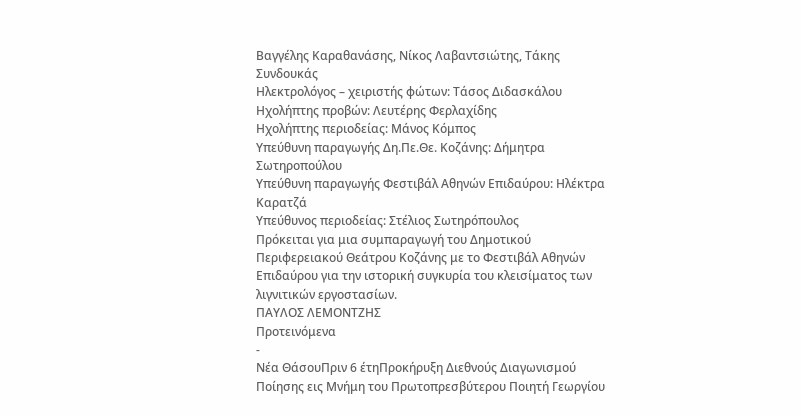Βαγγέλης Καραθανάσης, Νίκος Λαβαντσιώτης, Τάκης Συνδουκάς
Ηλεκτρολόγος – χειριστής φώτων: Τάσος Διδασκάλου
Ηχολήπτης προβών: Λευτέρης Φερλαχίδης
Ηχολήπτης περιοδείας: Μάνος Κόμπος
Υπεύθυνη παραγωγής Δη.Πε.Θε. Κοζάνης: Δήμητρα Σωτηροπούλου
Υπεύθυνη παραγωγής Φεστιβάλ Αθηνών Επιδαύρου: Ηλέκτρα Καρατζά
Υπεύθυνος περιοδείας: Στέλιος Σωτηρόπουλος
Πρόκειται για μια συμπαραγωγή του Δημοτικού Περιφερειακού Θεάτρου Κοζάνης με το Φεστιβάλ Αθηνών Επιδαύρου για την ιστορική συγκυρία του κλεισίματος των λιγνιτικών εργοστασίων.
ΠΑΥΛΟΣ ΛΕΜΟΝΤΖΗΣ
Προτεινόμενα
-
Νέα ΘάσουΠριν 6 έτηΠροκήρυξη Διεθνούς Διαγωνισμού Ποίησης εις Μνήμη του Πρωτοπρεσβύτερου Ποιητή Γεωργίου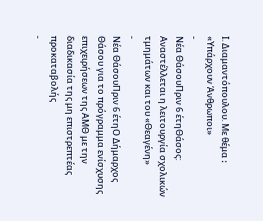Ι. Διαμαντόπουλου. Με θέμα ꓽ «Υπάρχουν Άνθρωποι»
-
Νέα ΘάσουΠριν 6 έτηΘάσος: Αναστέλλεται η λειτουργία σχολικών τμημάτων και του «Θεαγένη»
-
Νέα ΘάσουΠριν 6 έτηΟ Δήμαρχος Θάσου για το πρόγραμμα ενίσχυσης επιχειρήσεων της ΑΜΘ με την διαδικασία της μη επιστρεπτέας προκαταβολής
-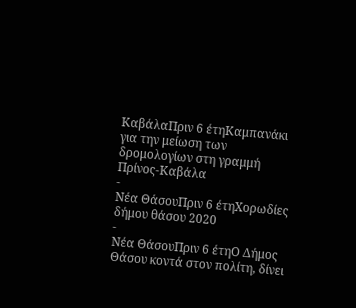ΚαβάλαΠριν 6 έτηΚαμπανάκι για την μείωση των δρομολογίων στη γραμμή Πρίνος-Καβάλα
-
Νέα ΘάσουΠριν 6 έτηΧορωδίες δήμου θάσου 2020
-
Νέα ΘάσουΠριν 6 έτηΟ Δήμος Θάσου κοντά στον πολίτη, δίνει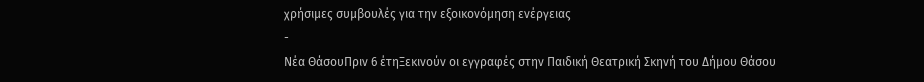χρήσιμες συμβουλές για την εξοικονόμηση ενέργειας
-
Νέα ΘάσουΠριν 6 έτηΞεκινούν οι εγγραφές στην Παιδική Θεατρική Σκηνή του Δήμου Θάσου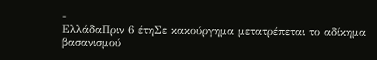-
ΕλλάδαΠριν 6 έτηΣε κακούργημα μετατρέπεται το αδίκημα βασανισμού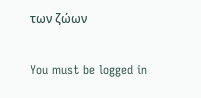των ζώων

You must be logged in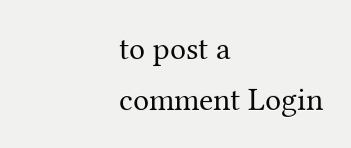to post a comment Login